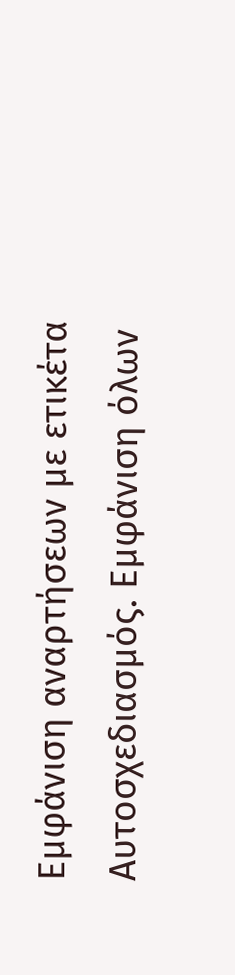Εμφάνιση αναρτήσεων με ετικέτα Αυτοσχεδιασμός. Εμφάνιση όλων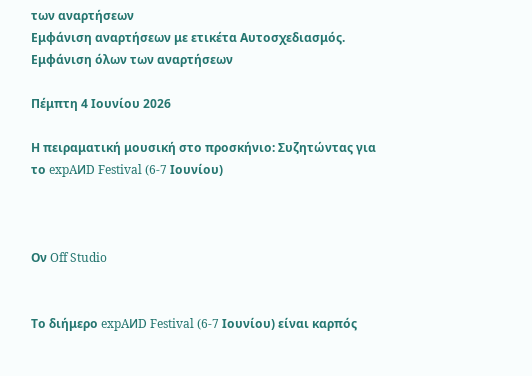των αναρτήσεων
Εμφάνιση αναρτήσεων με ετικέτα Αυτοσχεδιασμός. Εμφάνιση όλων των αναρτήσεων

Πέμπτη 4 Ιουνίου 2026

Η πειραματική μουσική στο προσκήνιο: Συζητώντας για το expAИD Festival (6-7 Ιουνίου)



Ον Off Studio


Το διήμερο expAИD Festival (6-7 Ιουνίου) είναι καρπός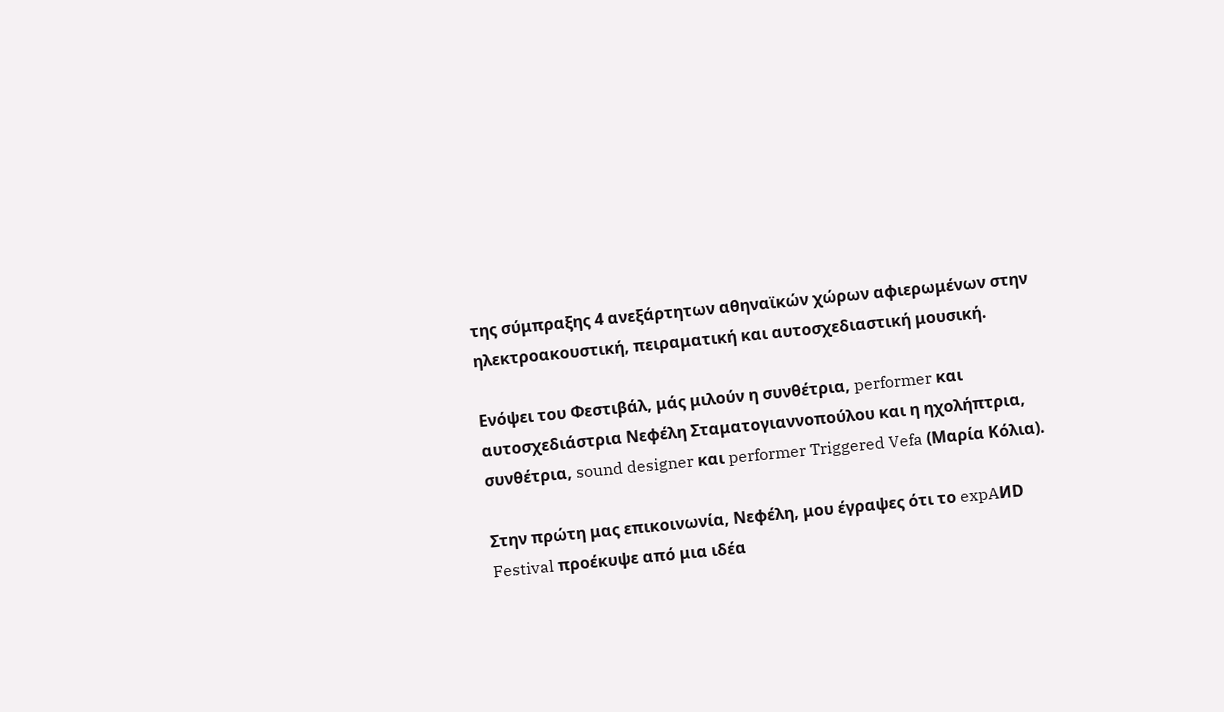της σύμπραξης 4 ανεξάρτητων αθηναϊκών χώρων αφιερωμένων στην ηλεκτροακουστική, πειραματική και αυτοσχεδιαστική μουσική.

Ενόψει του Φεστιβάλ, μάς μιλούν η συνθέτρια, performer και αυτοσχεδιάστρια Νεφέλη Σταματογιαννοπούλου και η ηχολήπτρια, συνθέτρια, sound designer και performer Triggered Vefa (Μαρία Κόλια).

Στην πρώτη μας επικοινωνία, Νεφέλη, μου έγραψες ότι το expAИD Festival προέκυψε από μια ιδέα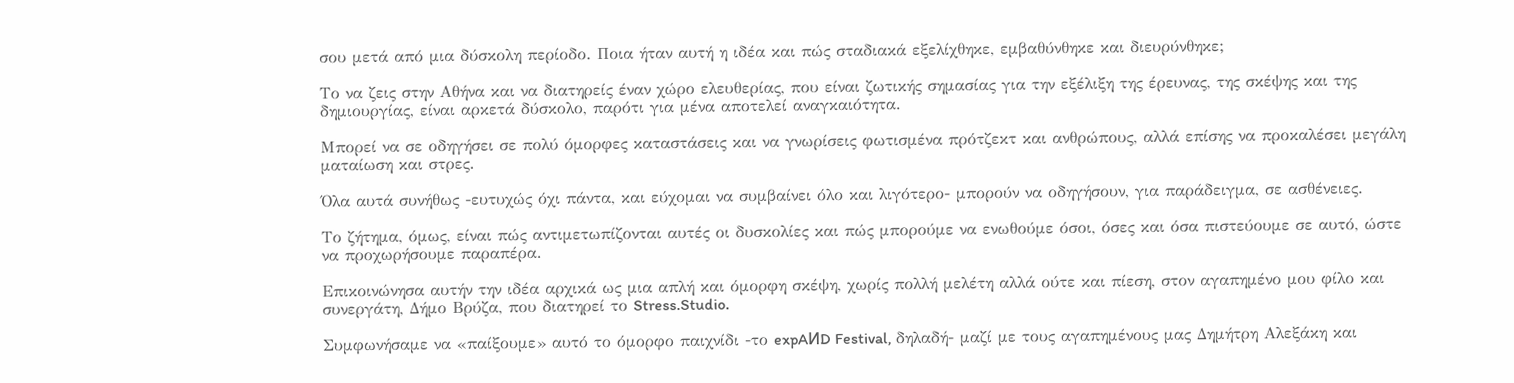σου μετά από μια δύσκολη περίοδο. Ποια ήταν αυτή η ιδέα και πώς σταδιακά εξελίχθηκε, εμβαθύνθηκε και διευρύνθηκε;

Το να ζεις στην Αθήνα και να διατηρείς έναν χώρο ελευθερίας, που είναι ζωτικής σημασίας για την εξέλιξη της έρευνας, της σκέψης και της δημιουργίας, είναι αρκετά δύσκολο, παρότι για μένα αποτελεί αναγκαιότητα.

Μπορεί να σε οδηγήσει σε πολύ όμορφες καταστάσεις και να γνωρίσεις φωτισμένα πρότζεκτ και ανθρώπους, αλλά επίσης να προκαλέσει μεγάλη ματαίωση και στρες.

Όλα αυτά συνήθως -ευτυχώς όχι πάντα, και εύχομαι να συμβαίνει όλο και λιγότερο- μπορούν να οδηγήσουν, για παράδειγμα, σε ασθένειες.

Το ζήτημα, όμως, είναι πώς αντιμετωπίζονται αυτές οι δυσκολίες και πώς μπορούμε να ενωθούμε όσοι, όσες και όσα πιστεύουμε σε αυτό, ώστε να προχωρήσουμε παραπέρα.

Επικοινώνησα αυτήν την ιδέα αρχικά ως μια απλή και όμορφη σκέψη, χωρίς πολλή μελέτη αλλά ούτε και πίεση, στον αγαπημένο μου φίλο και συνεργάτη, Δήμο Βρύζα, που διατηρεί το Stress.Studio.

Συμφωνήσαμε να «παίξουμε» αυτό το όμορφο παιχνίδι -το expAИD Festival, δηλαδή- μαζί με τους αγαπημένους μας Δημήτρη Αλεξάκη και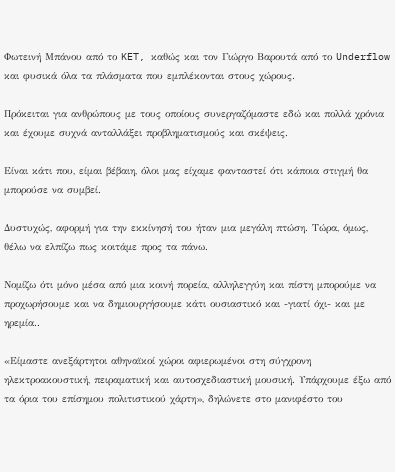Φωτεινή Μπάνου από το KET, καθώς και τον Γιώργο Βαρουτά από το Underflow και φυσικά όλα τα πλάσματα που εμπλέκονται στους χώρους.

Πρόκειται για ανθρώπους με τους οποίους συνεργαζόμαστε εδώ και πολλά χρόνια και έχουμε συχνά ανταλλάξει προβληματισμούς και σκέψεις.

Είναι κάτι που, είμαι βέβαιη, όλοι μας είχαμε φανταστεί ότι κάποια στιγμή θα μπορούσε να συμβεί.

Δυστυχώς, αφορμή για την εκκίνησή του ήταν μια μεγάλη πτώση. Τώρα, όμως, θέλω να ελπίζω πως κοιτάμε προς τα πάνω.

Νομίζω ότι μόνο μέσα από μια κοινή πορεία, αλληλεγγύη και πίστη μπορούμε να προχωρήσουμε και να δημιουργήσουμε κάτι ουσιαστικό και -γιατί όχι- και με ηρεμία..

«Είμαστε ανεξάρτητοι αθηναϊκοί χώροι αφιερωμένοι στη σύγχρονη ηλεκτροακουστική, πειραματική και αυτοσχεδιαστική μουσική. Υπάρχουμε έξω από τα όρια του επίσημου πολιτιστικού χάρτη», δηλώνετε στο μανιφέστο του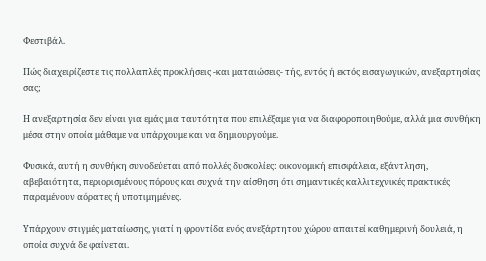Φεστιβάλ.

Πώς διαχειρίζεστε τις πολλαπλές προκλήσεις -και ματαιώσεις- τής, εντός ή εκτός εισαγωγικών, ανεξαρτησίας σας;

Η ανεξαρτησία δεν είναι για εμάς μια ταυτότητα που επιλέξαμε για να διαφοροποιηθούμε, αλλά μια συνθήκη μέσα στην οποία μάθαμε να υπάρχουμε και να δημιουργούμε.

Φυσικά, αυτή η συνθήκη συνοδεύεται από πολλές δυσκολίες: οικονομική επισφάλεια, εξάντληση, αβεβαιότητα, περιορισμένους πόρους και συχνά την αίσθηση ότι σημαντικές καλλιτεχνικές πρακτικές παραμένουν αόρατες ή υποτιμημένες.

Υπάρχουν στιγμές ματαίωσης, γιατί η φροντίδα ενός ανεξάρτητου χώρου απαιτεί καθημερινή δουλειά, η οποία συχνά δε φαίνεται.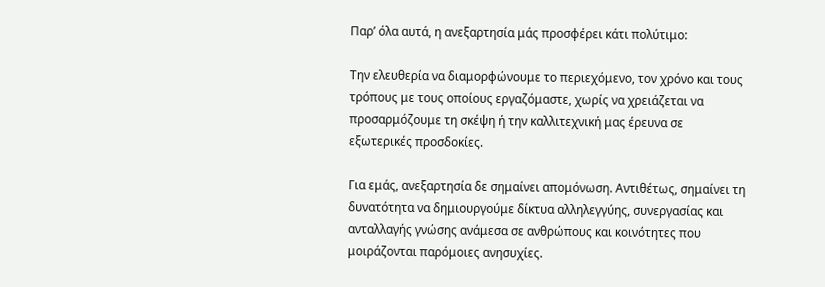Παρ’ όλα αυτά, η ανεξαρτησία μάς προσφέρει κάτι πολύτιμο:

Την ελευθερία να διαμορφώνουμε το περιεχόμενο, τον χρόνο και τους τρόπους με τους οποίους εργαζόμαστε, χωρίς να χρειάζεται να προσαρμόζουμε τη σκέψη ή την καλλιτεχνική μας έρευνα σε εξωτερικές προσδοκίες.

Για εμάς, ανεξαρτησία δε σημαίνει απομόνωση. Αντιθέτως, σημαίνει τη δυνατότητα να δημιουργούμε δίκτυα αλληλεγγύης, συνεργασίας και ανταλλαγής γνώσης ανάμεσα σε ανθρώπους και κοινότητες που μοιράζονται παρόμοιες ανησυχίες.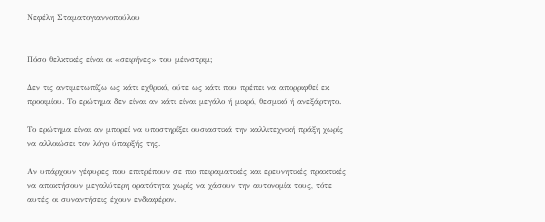Νεφέλη Σταματογιαννοπούλου


Πόσο θελκτικές είναι οι «σειρήνες» του μέινστριμ;

Δεν τις αντιμετωπίζω ως κάτι εχθρικό, ούτε ως κάτι που πρέπει να απορριφθεί εκ προοιμίου. Το ερώτημα δεν είναι αν κάτι είναι μεγάλο ή μικρό, θεσμικό ή ανεξάρτητο.

Το ερώτημα είναι αν μπορεί να υποστηρίξει ουσιαστικά την καλλιτεχνική πράξη χωρίς να αλλοιώσει τον λόγο ύπαρξής της.

Αν υπάρχουν γέφυρες που επιτρέπουν σε πιο πειραματικές και ερευνητικές πρακτικές να αποκτήσουν μεγαλύτερη ορατότητα χωρίς να χάσουν την αυτονομία τους, τότε αυτές οι συναντήσεις έχουν ενδιαφέρον.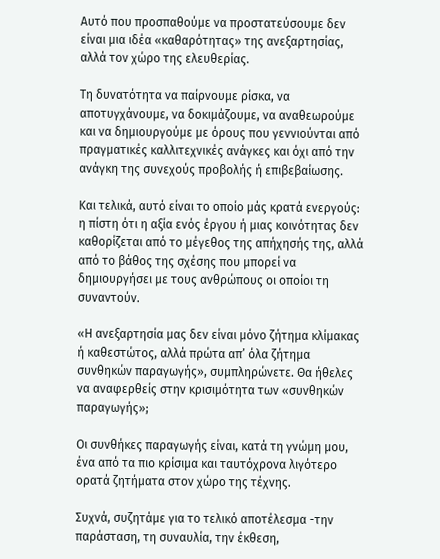Αυτό που προσπαθούμε να προστατεύσουμε δεν είναι μια ιδέα «καθαρότητας» της ανεξαρτησίας, αλλά τον χώρο της ελευθερίας.

Τη δυνατότητα να παίρνουμε ρίσκα, να αποτυγχάνουμε, να δοκιμάζουμε, να αναθεωρούμε και να δημιουργούμε με όρους που γεννιούνται από πραγματικές καλλιτεχνικές ανάγκες και όχι από την ανάγκη της συνεχούς προβολής ή επιβεβαίωσης.

Και τελικά, αυτό είναι το οποίο μάς κρατά ενεργούς: η πίστη ότι η αξία ενός έργου ή μιας κοινότητας δεν καθορίζεται από το μέγεθος της απήχησής της, αλλά από το βάθος της σχέσης που μπορεί να δημιουργήσει με τους ανθρώπους οι οποίοι τη συναντούν.

«Η ανεξαρτησία μας δεν είναι μόνο ζήτημα κλίμακας ή καθεστώτος, αλλά πρώτα απ’ όλα ζήτημα συνθηκών παραγωγής», συμπληρώνετε. Θα ήθελες να αναφερθείς στην κρισιμότητα των «συνθηκών παραγωγής»;

Οι συνθήκες παραγωγής είναι, κατά τη γνώμη μου, ένα από τα πιο κρίσιμα και ταυτόχρονα λιγότερο ορατά ζητήματα στον χώρο της τέχνης.

Συχνά, συζητάμε για το τελικό αποτέλεσμα -την παράσταση, τη συναυλία, την έκθεση,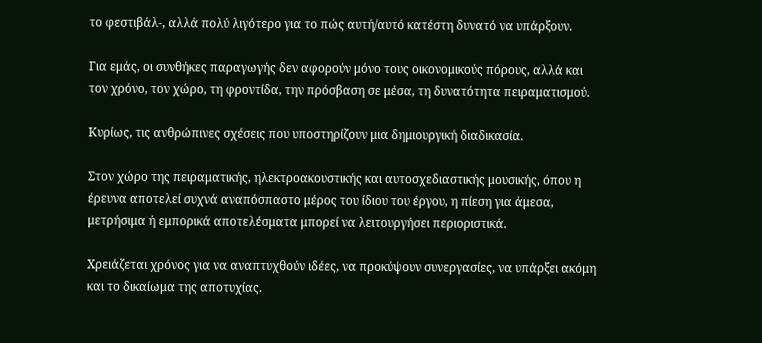το φεστιβάλ-, αλλά πολύ λιγότερο για το πώς αυτή/αυτό κατέστη δυνατό να υπάρξουν.

Για εμάς, οι συνθήκες παραγωγής δεν αφορούν μόνο τους οικονομικούς πόρους, αλλά και τον χρόνο, τον χώρο, τη φροντίδα, την πρόσβαση σε μέσα, τη δυνατότητα πειραματισμού.

Κυρίως, τις ανθρώπινες σχέσεις που υποστηρίζουν μια δημιουργική διαδικασία.

Στον χώρο της πειραματικής, ηλεκτροακουστικής και αυτοσχεδιαστικής μουσικής, όπου η έρευνα αποτελεί συχνά αναπόσπαστο μέρος του ίδιου του έργου, η πίεση για άμεσα, μετρήσιμα ή εμπορικά αποτελέσματα μπορεί να λειτουργήσει περιοριστικά.

Χρειάζεται χρόνος για να αναπτυχθούν ιδέες, να προκύψουν συνεργασίες, να υπάρξει ακόμη και το δικαίωμα της αποτυχίας.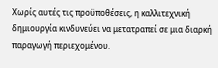Χωρίς αυτές τις προϋποθέσεις, η καλλιτεχνική δημιουργία κινδυνεύει να μετατραπεί σε μια διαρκή παραγωγή περιεχομένου.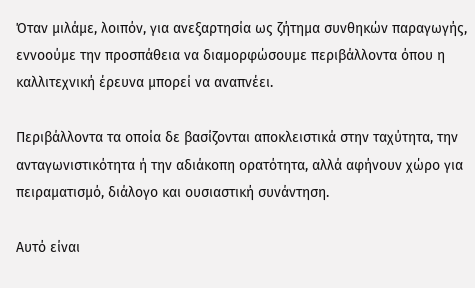Όταν μιλάμε, λοιπόν, για ανεξαρτησία ως ζήτημα συνθηκών παραγωγής, εννοούμε την προσπάθεια να διαμορφώσουμε περιβάλλοντα όπου η καλλιτεχνική έρευνα μπορεί να αναπνέει.

Περιβάλλοντα τα οποία δε βασίζονται αποκλειστικά στην ταχύτητα, την ανταγωνιστικότητα ή την αδιάκοπη ορατότητα, αλλά αφήνουν χώρο για πειραματισμό, διάλογο και ουσιαστική συνάντηση.

Αυτό είναι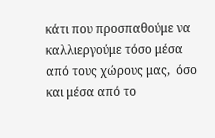κάτι που προσπαθούμε να καλλιεργούμε τόσο μέσα από τους χώρους μας,  όσο και μέσα από το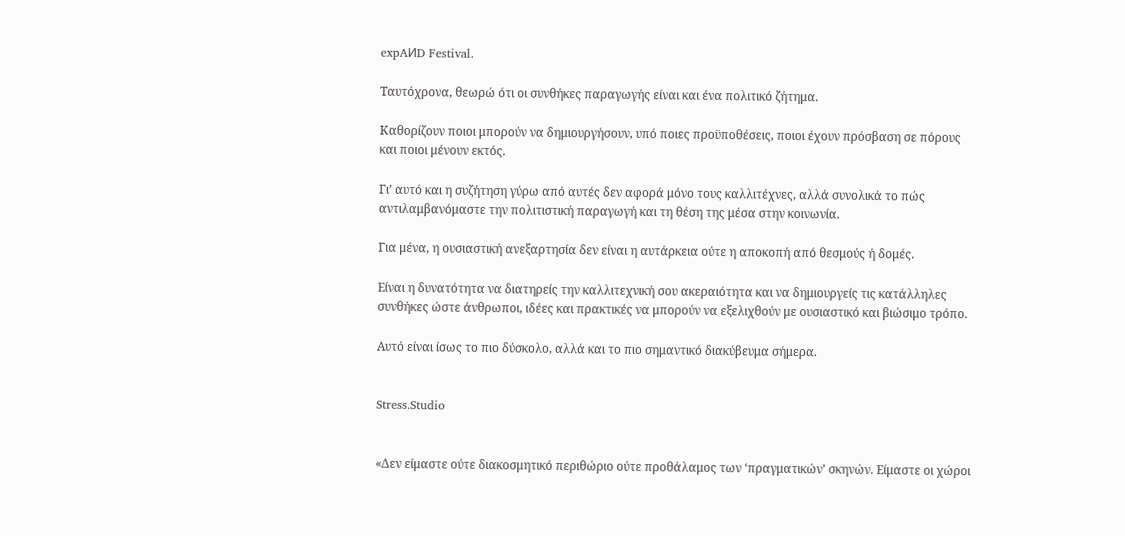expAИD Festival.

Ταυτόχρονα, θεωρώ ότι οι συνθήκες παραγωγής είναι και ένα πολιτικό ζήτημα.

Καθορίζουν ποιοι μπορούν να δημιουργήσουν, υπό ποιες προϋποθέσεις, ποιοι έχουν πρόσβαση σε πόρους και ποιοι μένουν εκτός.

Γι’ αυτό και η συζήτηση γύρω από αυτές δεν αφορά μόνο τους καλλιτέχνες, αλλά συνολικά το πώς αντιλαμβανόμαστε την πολιτιστική παραγωγή και τη θέση της μέσα στην κοινωνία.

Για μένα, η ουσιαστική ανεξαρτησία δεν είναι η αυτάρκεια ούτε η αποκοπή από θεσμούς ή δομές.

Είναι η δυνατότητα να διατηρείς την καλλιτεχνική σου ακεραιότητα και να δημιουργείς τις κατάλληλες συνθήκες ώστε άνθρωποι, ιδέες και πρακτικές να μπορούν να εξελιχθούν με ουσιαστικό και βιώσιμο τρόπο.

Αυτό είναι ίσως το πιο δύσκολο, αλλά και το πιο σημαντικό διακύβευμα σήμερα.


Stress.Studio


«Δεν είμαστε ούτε διακοσμητικό περιθώριο ούτε προθάλαμος των ‘πραγματικών’ σκηνών. Είμαστε οι χώροι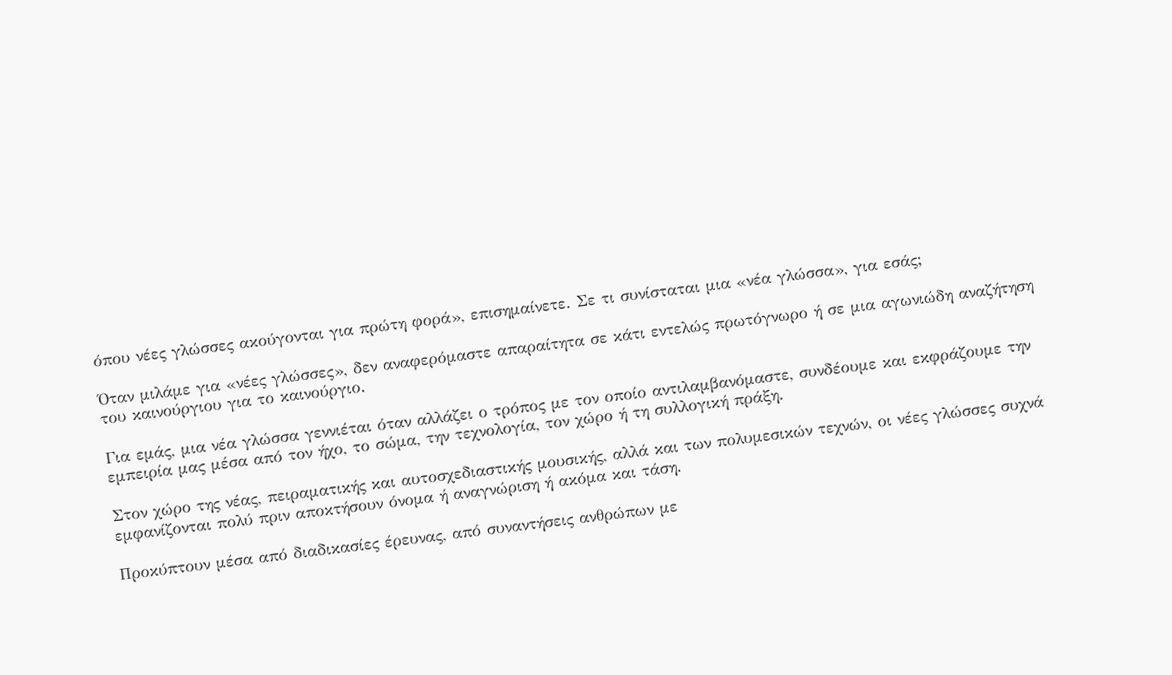όπου νέες γλώσσες ακούγονται για πρώτη φορά», επισημαίνετε. Σε τι συνίσταται μια «νέα γλώσσα», για εσάς;

Όταν μιλάμε για «νέες γλώσσες», δεν αναφερόμαστε απαραίτητα σε κάτι εντελώς πρωτόγνωρο ή σε μια αγωνιώδη αναζήτηση του καινούργιου για το καινούργιο.

Για εμάς, μια νέα γλώσσα γεννιέται όταν αλλάζει ο τρόπος με τον οποίο αντιλαμβανόμαστε, συνδέουμε και εκφράζουμε την εμπειρία μας μέσα από τον ήχο, το σώμα, την τεχνολογία, τον χώρο ή τη συλλογική πράξη.

Στον χώρο της νέας, πειραματικής και αυτοσχεδιαστικής μουσικής, αλλά και των πολυμεσικών τεχνών, οι νέες γλώσσες συχνά εμφανίζονται πολύ πριν αποκτήσουν όνομα ή αναγνώριση ή ακόμα και τάση.

Προκύπτουν μέσα από διαδικασίες έρευνας, από συναντήσεις ανθρώπων με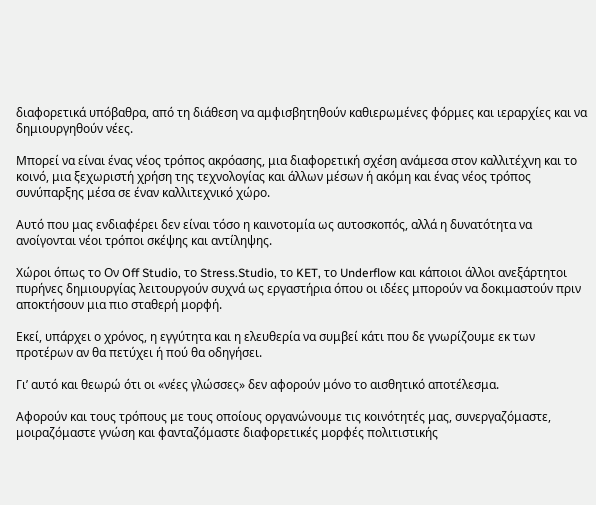διαφορετικά υπόβαθρα, από τη διάθεση να αμφισβητηθούν καθιερωμένες φόρμες και ιεραρχίες και να δημιουργηθούν νέες.

Μπορεί να είναι ένας νέος τρόπος ακρόασης, μια διαφορετική σχέση ανάμεσα στον καλλιτέχνη και το κοινό, μια ξεχωριστή χρήση της τεχνολογίας και άλλων μέσων ή ακόμη και ένας νέος τρόπος συνύπαρξης μέσα σε έναν καλλιτεχνικό χώρο.

Αυτό που μας ενδιαφέρει δεν είναι τόσο η καινοτομία ως αυτοσκοπός, αλλά η δυνατότητα να ανοίγονται νέοι τρόποι σκέψης και αντίληψης.

Xώροι όπως το Oν Off Studio, το Stress.Studio, το KET, το Underflow και κάποιοι άλλοι ανεξάρτητοι πυρήνες δημιουργίας λειτουργούν συχνά ως εργαστήρια όπου οι ιδέες μπορούν να δοκιμαστούν πριν αποκτήσουν μια πιο σταθερή μορφή.

Εκεί, υπάρχει ο χρόνος, η εγγύτητα και η ελευθερία να συμβεί κάτι που δε γνωρίζουμε εκ των προτέρων αν θα πετύχει ή πού θα οδηγήσει.

Γι’ αυτό και θεωρώ ότι οι «νέες γλώσσες» δεν αφορούν μόνο το αισθητικό αποτέλεσμα.

Αφορούν και τους τρόπους με τους οποίους οργανώνουμε τις κοινότητές μας, συνεργαζόμαστε, μοιραζόμαστε γνώση και φανταζόμαστε διαφορετικές μορφές πολιτιστικής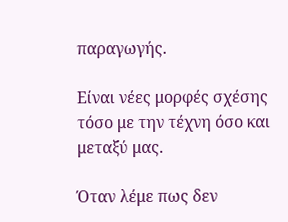παραγωγής.

Είναι νέες μορφές σχέσης τόσο με την τέχνη όσο και μεταξύ μας.

Όταν λέμε πως δεν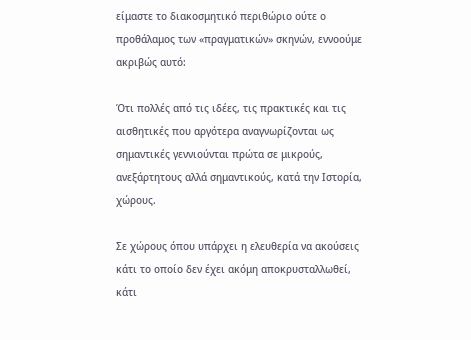είμαστε το διακοσμητικό περιθώριο ούτε ο προθάλαμος των «πραγματικών» σκηνών, εννοούμε ακριβώς αυτό:

Ότι πολλές από τις ιδέες, τις πρακτικές και τις αισθητικές που αργότερα αναγνωρίζονται ως σημαντικές γεννιούνται πρώτα σε μικρούς, ανεξάρτητους αλλά σημαντικούς, κατά την Ιστορία, χώρους.

Σε χώρους όπου υπάρχει η ελευθερία να ακούσεις κάτι το οποίο δεν έχει ακόμη αποκρυσταλλωθεί, κάτι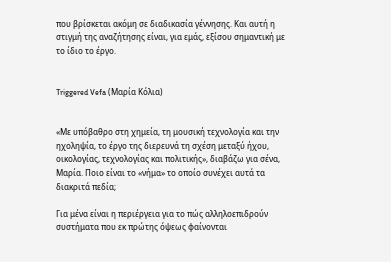που βρίσκεται ακόμη σε διαδικασία γέννησης. Και αυτή η στιγμή της αναζήτησης είναι, για εμάς, εξίσου σημαντική με το ίδιο το έργο.


Triggered Vefa (Μαρία Κόλια)


«Με υπόβαθρο στη χημεία, τη μουσική τεχνολογία και την ηχοληψία, το έργο της διερευνά τη σχέση μεταξύ ήχου, οικολογίας, τεχνολογίας και πολιτικής», διαβάζω για σένα, Μαρία. Ποιο είναι το «νήμα» το οποίο συνέχει αυτά τα διακριτά πεδία;

Για μένα είναι η περιέργεια για το πώς αλληλοεπιδρούν συστήματα που εκ πρώτης όψεως φαίνονται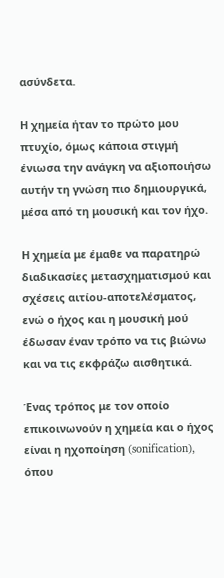ασύνδετα.

Η χημεία ήταν το πρώτο μου πτυχίο, όμως κάποια στιγμή ένιωσα την ανάγκη να αξιοποιήσω αυτήν τη γνώση πιο δημιουργικά, μέσα από τη μουσική και τον ήχο.

Η χημεία με έμαθε να παρατηρώ διαδικασίες μετασχηματισμού και σχέσεις αιτίου-αποτελέσματος, ενώ ο ήχος και η μουσική μού έδωσαν έναν τρόπο να τις βιώνω και να τις εκφράζω αισθητικά.

Ένας τρόπος με τον οποίο επικοινωνούν η χημεία και ο ήχος είναι η ηχοποίηση (sonification), όπου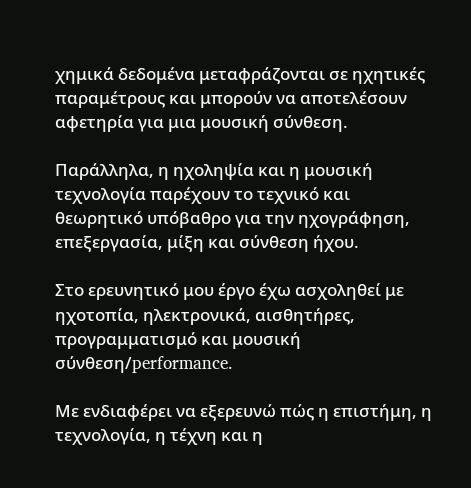χημικά δεδομένα μεταφράζονται σε ηχητικές παραμέτρους και μπορούν να αποτελέσουν αφετηρία για μια μουσική σύνθεση.

Παράλληλα, η ηχοληψία και η μουσική τεχνολογία παρέχουν το τεχνικό και θεωρητικό υπόβαθρο για την ηχογράφηση, επεξεργασία, μίξη και σύνθεση ήχου.

Στο ερευνητικό μου έργο έχω ασχοληθεί με ηχοτοπία, ηλεκτρονικά, αισθητήρες, προγραμματισμό και μουσική σύνθεση/performance.

Με ενδιαφέρει να εξερευνώ πώς η επιστήμη, η τεχνολογία, η τέχνη και η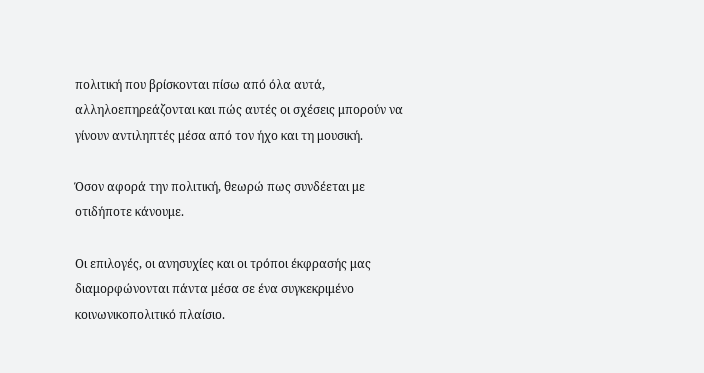πολιτική που βρίσκονται πίσω από όλα αυτά, αλληλοεπηρεάζονται και πώς αυτές οι σχέσεις μπορούν να γίνουν αντιληπτές μέσα από τον ήχο και τη μουσική.

Όσον αφορά την πολιτική, θεωρώ πως συνδέεται με οτιδήποτε κάνουμε.

Οι επιλογές, οι ανησυχίες και οι τρόποι έκφρασής μας διαμορφώνονται πάντα μέσα σε ένα συγκεκριμένο κοινωνικοπολιτικό πλαίσιο.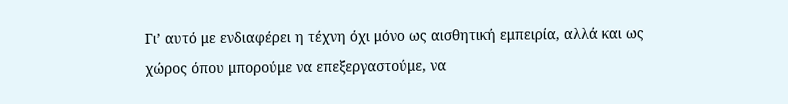Γι’ αυτό με ενδιαφέρει η τέχνη όχι μόνο ως αισθητική εμπειρία, αλλά και ως χώρος όπου μπορούμε να επεξεργαστούμε, να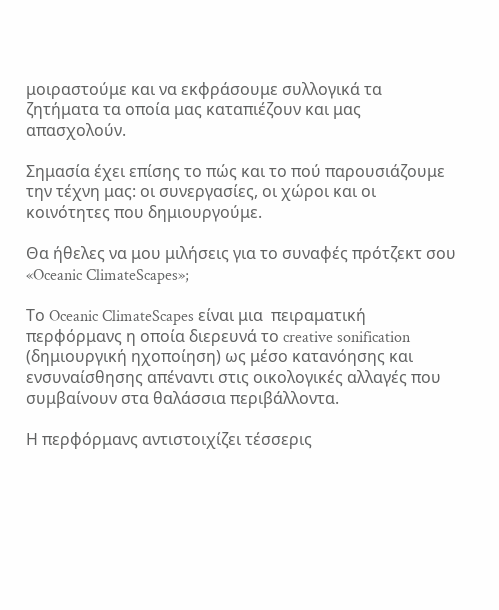μοιραστούμε και να εκφράσουμε συλλογικά τα ζητήματα τα οποία μας καταπιέζουν και μας απασχολούν.

Σημασία έχει επίσης το πώς και το πού παρουσιάζουμε την τέχνη μας: οι συνεργασίες, οι χώροι και οι κοινότητες που δημιουργούμε.

Θα ήθελες να μου μιλήσεις για το συναφές πρότζεκτ σου «Oceanic ClimateScapes»;

Το Oceanic ClimateScapes είναι μια  πειραματική περφόρμανς η οποία διερευνά το creative sonification (δημιουργική ηχοποίηση) ως μέσο κατανόησης και ενσυναίσθησης απέναντι στις οικολογικές αλλαγές που συμβαίνουν στα θαλάσσια περιβάλλοντα.

Η περφόρμανς αντιστοιχίζει τέσσερις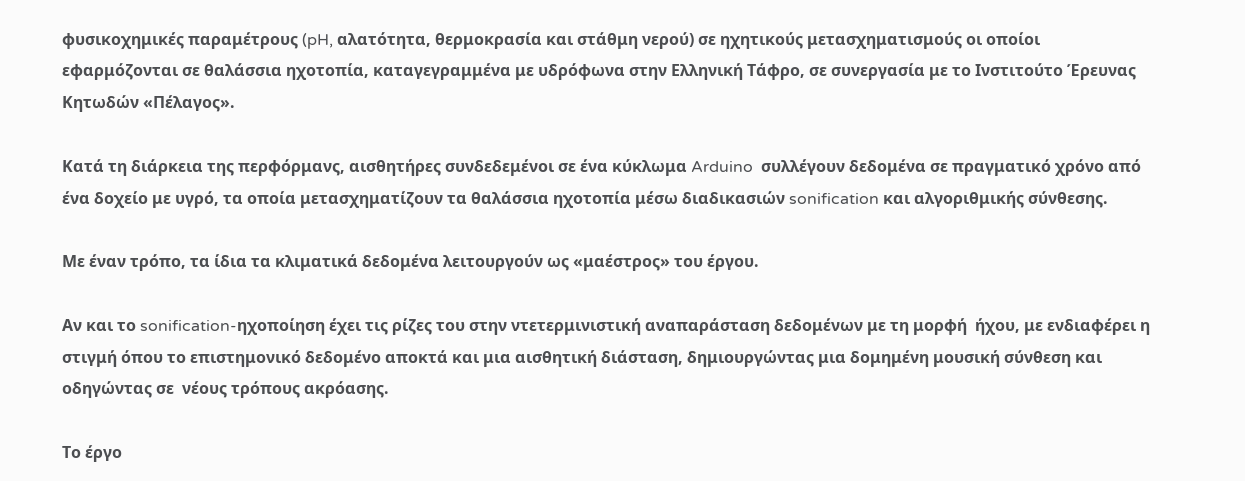φυσικοχημικές παραμέτρους (pH, αλατότητα, θερμοκρασία και στάθμη νερού) σε ηχητικούς μετασχηματισμούς οι οποίοι εφαρμόζονται σε θαλάσσια ηχοτοπία, καταγεγραμμένα με υδρόφωνα στην Ελληνική Τάφρο, σε συνεργασία με το Ινστιτούτο Έρευνας Κητωδών «Πέλαγος».

Κατά τη διάρκεια της περφόρμανς, αισθητήρες συνδεδεμένοι σε ένα κύκλωμα Arduino  συλλέγουν δεδομένα σε πραγματικό χρόνο από ένα δοχείο με υγρό, τα οποία μετασχηματίζουν τα θαλάσσια ηχοτοπία μέσω διαδικασιών sonification και αλγοριθμικής σύνθεσης.

Με έναν τρόπο, τα ίδια τα κλιματικά δεδομένα λειτουργούν ως «μαέστρος» του έργου.

Αν και το sonification-ηχοποίηση έχει τις ρίζες του στην ντετερμινιστική αναπαράσταση δεδομένων με τη μορφή  ήχου, με ενδιαφέρει η στιγμή όπου το επιστημονικό δεδομένο αποκτά και μια αισθητική διάσταση, δημιουργώντας μια δομημένη μουσική σύνθεση και οδηγώντας σε  νέους τρόπους ακρόασης.

Το έργο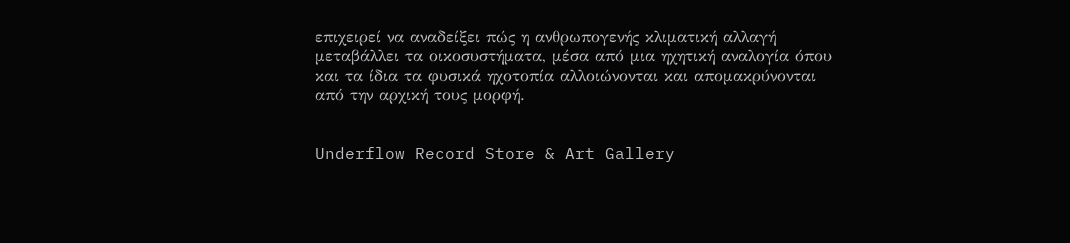επιχειρεί να αναδείξει πώς η ανθρωπογενής κλιματική αλλαγή μεταβάλλει τα οικοσυστήματα, μέσα από μια ηχητική αναλογία όπου και τα ίδια τα φυσικά ηχοτοπία αλλοιώνονται και απομακρύνονται από την αρχική τους μορφή.


Underflow Record Store & Art Gallery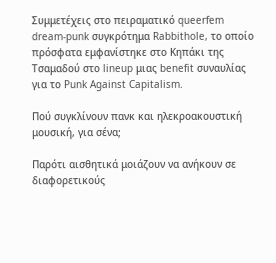Συμμετέχεις στο πειραματικό queerfem dream-punk συγκρότημα Rabbithole, το οποίο πρόσφατα εμφανίστηκε στο Κηπάκι της Τσαμαδού στο lineup μιας benefit συναυλίας για το Punk Against Capitalism.

Πού συγκλίνουν πανκ και ηλεκροακουστική μουσική, για σένα;

Παρότι αισθητικά μοιάζουν να ανήκουν σε διαφορετικούς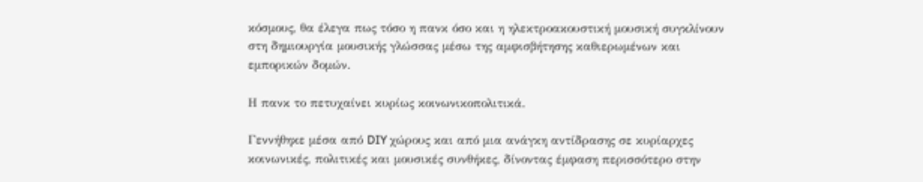κόσμους, θα έλεγα πως τόσο η πανκ όσο και η ηλεκτροακουστική μουσική συγκλίνουν στη δημιουργία μουσικής γλώσσας μέσω της αμφισβήτησης καθιερωμένων και εμπορικών δομών.

Η πανκ το πετυχαίνει κυρίως κοινωνικοπολιτικά.

Γεννήθηκε μέσα από DIY χώρους και από μια ανάγκη αντίδρασης σε κυρίαρχες κοινωνικές, πολιτικές και μουσικές συνθήκες, δίνοντας έμφαση περισσότερο στην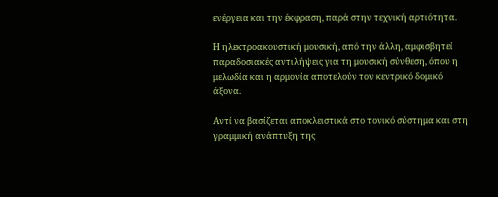ενέργεια και την έκφραση, παρά στην τεχνική αρτιότητα.

Η ηλεκτροακουστική μουσική, από την άλλη, αμφισβητεί παραδοσιακές αντιλήψεις για τη μουσική σύνθεση, όπου η μελωδία και η αρμονία αποτελούν τον κεντρικό δομικό άξονα.

Αντί να βασίζεται αποκλειστικά στο τονικό σύστημα και στη γραμμική ανάπτυξη της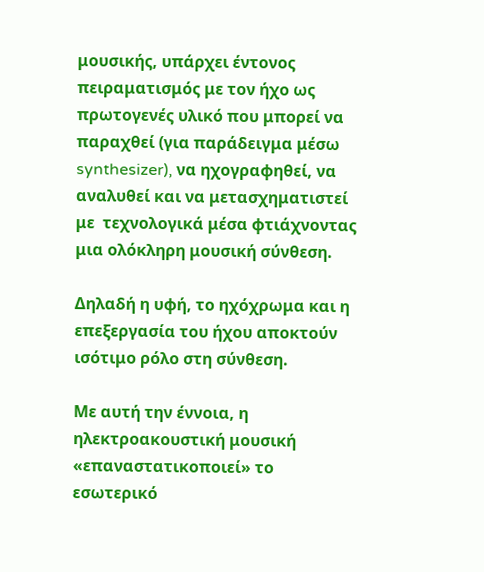μουσικής, υπάρχει έντονος πειραματισμός με τον ήχο ως πρωτογενές υλικό που μπορεί να παραχθεί (για παράδειγμα μέσω synthesizer), να ηχογραφηθεί, να αναλυθεί και να μετασχηματιστεί με  τεχνολογικά μέσα φτιάχνοντας μια ολόκληρη μουσική σύνθεση.

Δηλαδή η υφή, το ηχόχρωμα και η επεξεργασία του ήχου αποκτούν ισότιμο ρόλο στη σύνθεση.

Με αυτή την έννοια, η ηλεκτροακουστική μουσική «επαναστατικοποιεί» το εσωτερικό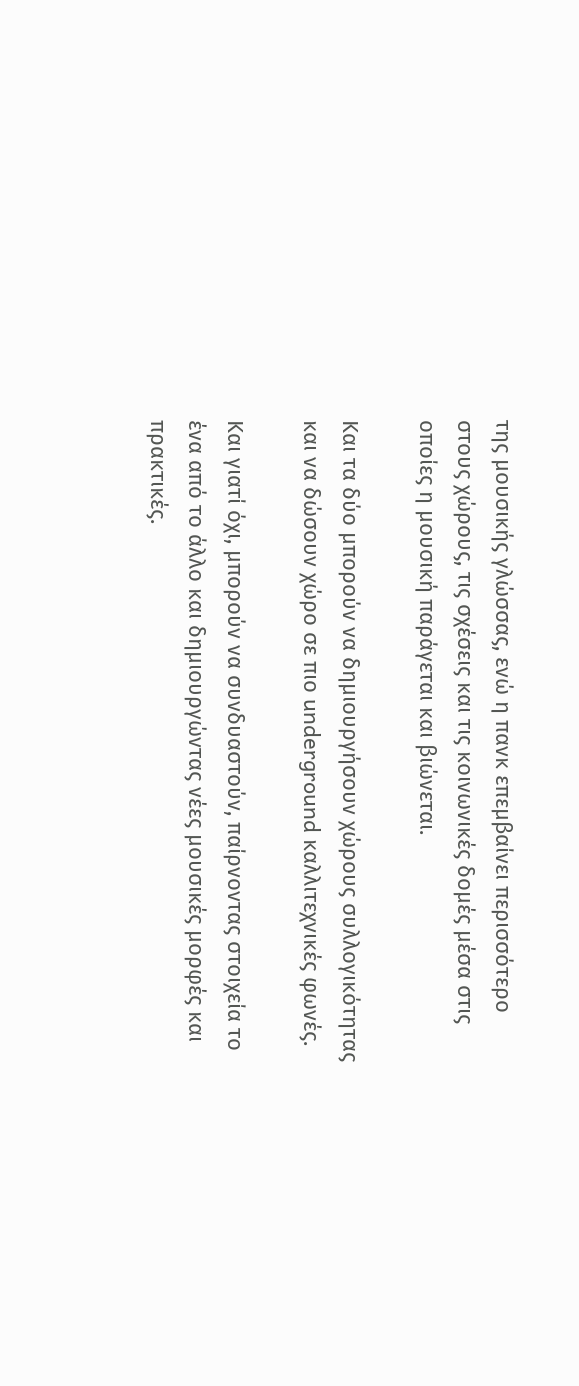της μουσικής γλώσσας, ενώ η πανκ επεμβαίνει περισσότερο στους χώρους, τις σχέσεις και τις κοινωνικές δομές μέσα στις οποίες η μουσική παράγεται και βιώνεται.

Και τα δύο μπορούν να δημιουργήσουν χώρους συλλογικότητας και να δώσουν χώρο σε πιο underground καλλιτεχνικές φωνές.

Και γιατί όχι, μπορούν να συνδυαστούν, παίρνοντας στοιχεία το ένα από το άλλο και δημιουργώντας νέες μουσικές μορφές και πρακτικές.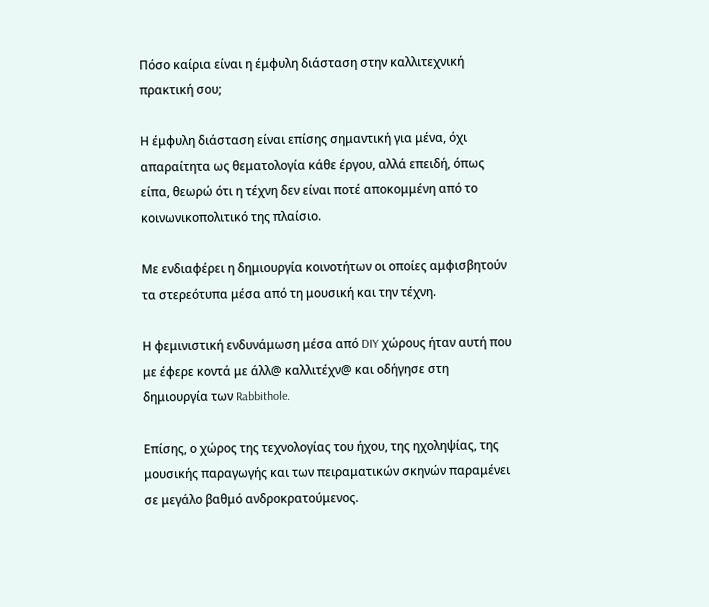Πόσο καίρια είναι η έμφυλη διάσταση στην καλλιτεχνική πρακτική σου;

Η έμφυλη διάσταση είναι επίσης σημαντική για μένα, όχι απαραίτητα ως θεματολογία κάθε έργου, αλλά επειδή, όπως είπα, θεωρώ ότι η τέχνη δεν είναι ποτέ αποκομμένη από το κοινωνικοπολιτικό της πλαίσιο.

Με ενδιαφέρει η δημιουργία κοινοτήτων οι οποίες αμφισβητούν τα στερεότυπα μέσα από τη μουσική και την τέχνη.

Η φεμινιστική ενδυνάμωση μέσα από DIY χώρους ήταν αυτή που με έφερε κοντά με άλλ@ καλλιτέχν@ και οδήγησε στη δημιουργία των Rabbithole.

Επίσης, ο χώρος της τεχνολογίας του ήχου, της ηχοληψίας, της μουσικής παραγωγής και των πειραματικών σκηνών παραμένει σε μεγάλο βαθμό ανδροκρατούμενος.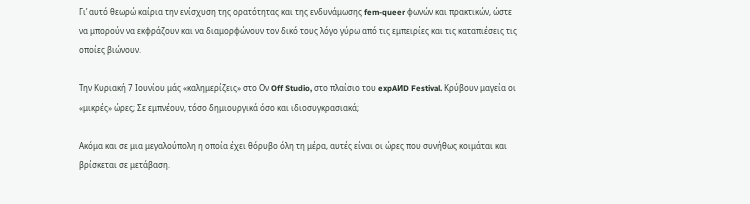Γι’ αυτό θεωρώ καίρια την ενίσχυση της ορατότητας και της ενδυνάμωσης fem-queer φωνών και πρακτικών, ώστε να μπορούν να εκφράζουν και να διαμορφώνουν τον δικό τους λόγο γύρω από τις εμπειρίες και τις καταπιέσεις τις οποίες βιώνουν.

Την Κυριακή 7 Ιουνίου μάς «καλημερίζεις» στο Ον Off Studio, στο πλαίσιο του expAИD Festival. Κρύβουν μαγεία οι «μικρές» ώρες; Σε εμπνέουν, τόσο δημιουργικά όσο και ιδιοσυγκρασιακά;

Ακόμα και σε μια μεγαλούπολη η οποία έχει θόρυβο όλη τη μέρα, αυτές είναι οι ώρες που συνήθως κοιμάται και βρίσκεται σε μετάβαση.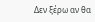Δεν ξέρω αν θα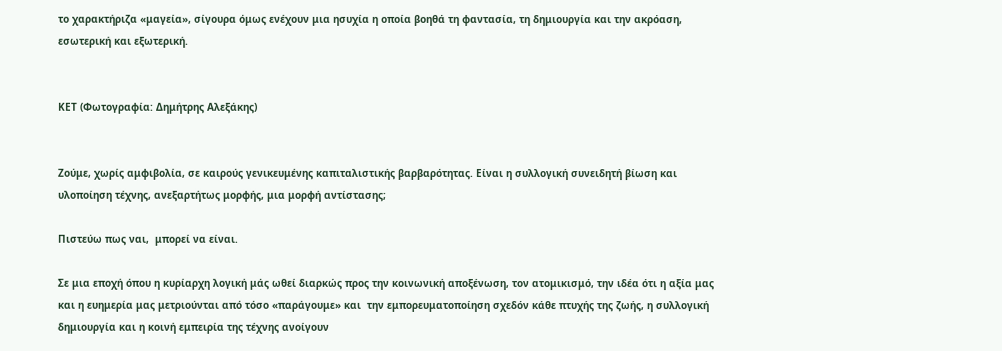το χαρακτήριζα «μαγεία», σίγουρα όμως ενέχουν μια ησυχία η οποία βοηθά τη φαντασία, τη δημιουργία και την ακρόαση, εσωτερική και εξωτερική.


ΚΕΤ (Φωτογραφία: Δημήτρης Αλεξάκης)


Ζούμε, χωρίς αμφιβολία, σε καιρούς γενικευμένης καπιταλιστικής βαρβαρότητας. Είναι η συλλογική συνειδητή βίωση και υλοποίηση τέχνης, ανεξαρτήτως μορφής, μια μορφή αντίστασης;

Πιστεύω πως ναι,  μπορεί να είναι.

Σε μια εποχή όπου η κυρίαρχη λογική μάς ωθεί διαρκώς προς την κοινωνική αποξένωση, τον ατομικισμό, την ιδέα ότι η αξία μας και η ευημερία μας μετριούνται από τόσο «παράγουμε» και  την εμπορευματοποίηση σχεδόν κάθε πτυχής της ζωής, η συλλογική δημιουργία και η κοινή εμπειρία της τέχνης ανοίγουν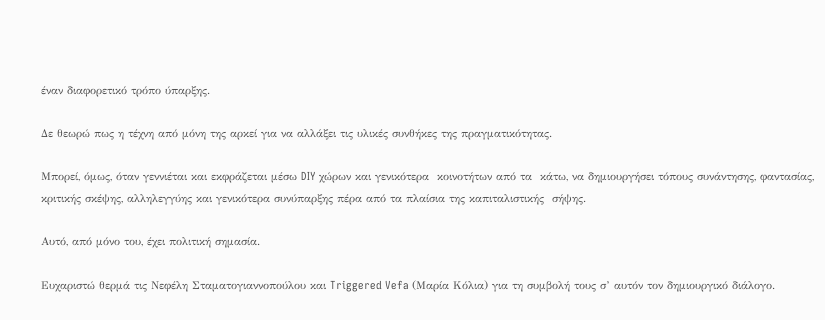έναν διαφορετικό τρόπο ύπαρξης.

Δε θεωρώ πως η τέχνη από μόνη της αρκεί για να αλλάξει τις υλικές συνθήκες της πραγματικότητας.

Μπορεί, όμως, όταν γεννιέται και εκφράζεται μέσω DIY χώρων και γενικότερα  κοινοτήτων από τα  κάτω, να δημιουργήσει τόπους συνάντησης, φαντασίας, κριτικής σκέψης, αλληλεγγύης και γενικότερα συνύπαρξης πέρα από τα πλαίσια της καπιταλιστικής  σήψης.

Αυτό, από μόνο του, έχει πολιτική σημασία.

Ευχαριστώ θερμά τις Νεφέλη Σταματογιαννοπούλου και Triggered Vefa (Μαρία Κόλια) για τη συμβολή τους σ’ αυτόν τον δημιουργικό διάλογο.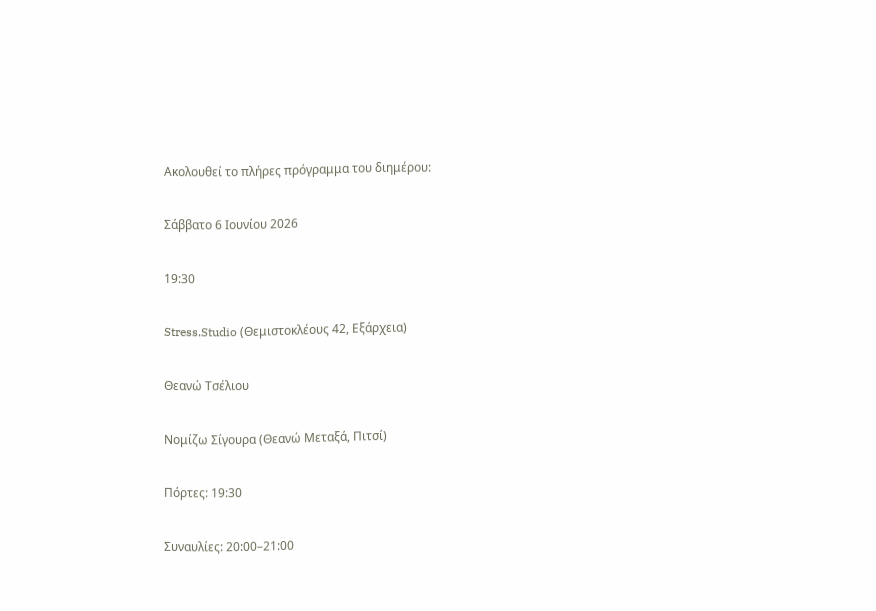Ακολουθεί το πλήρες πρόγραμμα του διημέρου:

Σάββατο 6 Ιουνίου 2026

19:30

Stress.Studio (Θεμιστοκλέους 42, Εξάρχεια)

Θεανώ Τσέλιου

Νομίζω Σίγουρα (Θεανώ Μεταξά, Πιτσί)

Πόρτες: 19:30

Συναυλίες: 20:00–21:00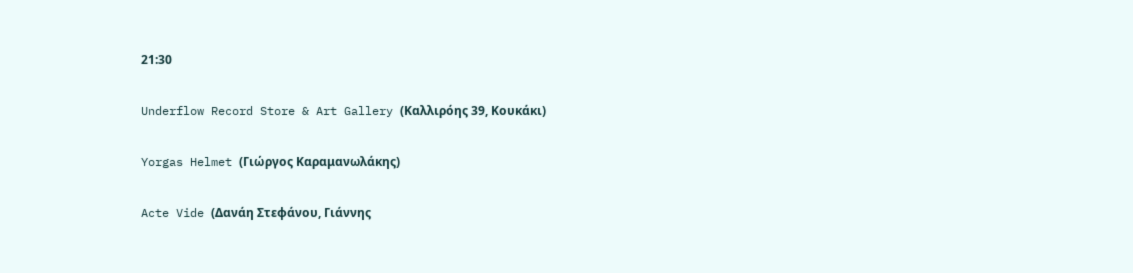21:30

Underflow Record Store & Art Gallery (Καλλιρόης 39, Κουκάκι)

Yorgas Helmet (Γιώργος Καραμανωλάκης)

Acte Vide (Δανάη Στεφάνου, Γιάννης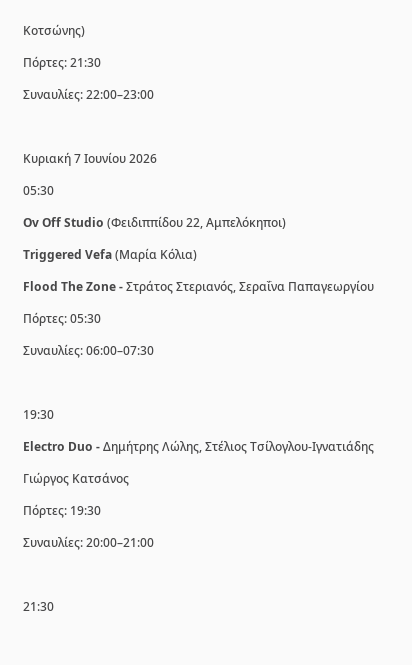Κοτσώνης)

Πόρτες: 21:30

Συναυλίες: 22:00–23:00



Κυριακή 7 Ιουνίου 2026

05:30

Ov Off Studio (Φειδιππίδου 22, Αμπελόκηποι)

Triggered Vefa (Μαρία Κόλια)

Flood The Zone - Στράτος Στεριανός, Σεραΐνα Παπαγεωργίου

Πόρτες: 05:30

Συναυλίες: 06:00–07:30



19:30

Electro Duo - Δημήτρης Λώλης, Στέλιος Τσίλογλου-Ιγνατιάδης

Γιώργος Κατσάνος

Πόρτες: 19:30

Συναυλίες: 20:00–21:00



21:30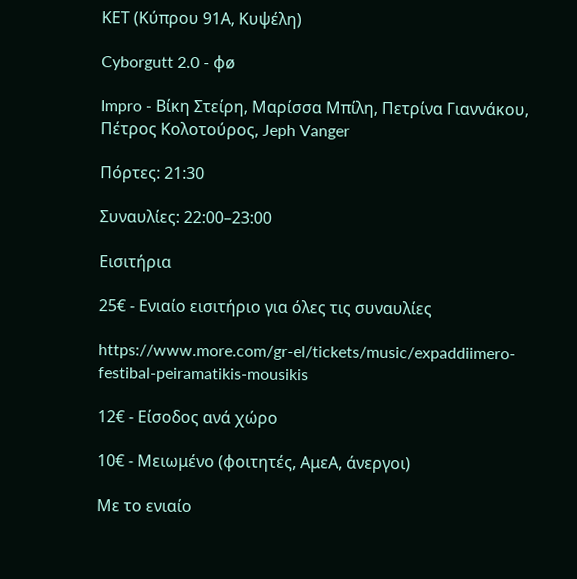ΚΕΤ (Κύπρου 91Α, Κυψέλη)

Cyborgutt 2.0 - φø

Impro - Βίκη Στείρη, Μαρίσσα Μπίλη, Πετρίνα Γιαννάκου, Πέτρος Κολοτούρος, Jeph Vanger

Πόρτες: 21:30

Συναυλίες: 22:00–23:00

Εισιτήρια

25€ - Ενιαίο εισιτήριο για όλες τις συναυλίες

https://www.more.com/gr-el/tickets/music/expaddiimero-festibal-peiramatikis-mousikis

12€ - Είσοδος ανά χώρο

10€ - Μειωμένο (φοιτητές, ΑμεΑ, άνεργοι)

Με το ενιαίο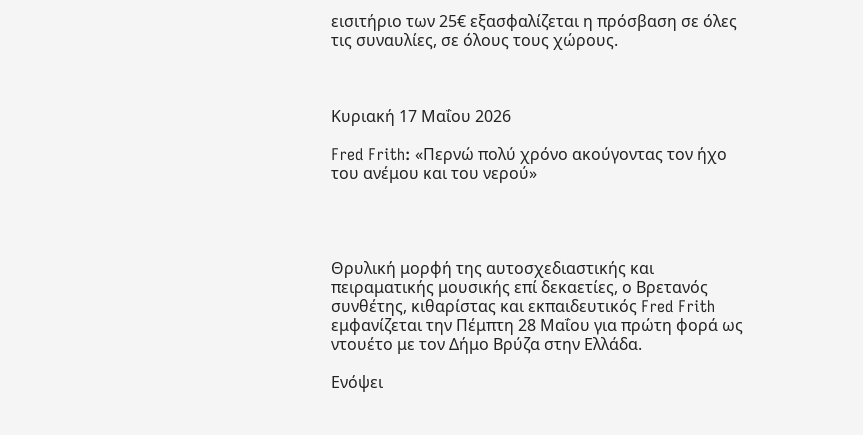εισιτήριο των 25€ εξασφαλίζεται η πρόσβαση σε όλες τις συναυλίες, σε όλους τους χώρους.



Κυριακή 17 Μαΐου 2026

Fred Frith: «Περνώ πολύ χρόνο ακούγοντας τον ήχο του ανέμου και του νερού»




Θρυλική μορφή της αυτοσχεδιαστικής και πειραματικής μουσικής επί δεκαετίες, ο Βρετανός συνθέτης, κιθαρίστας και εκπαιδευτικός Fred Frith εμφανίζεται την Πέμπτη 28 Μαΐου για πρώτη φορά ως ντουέτο με τον Δήμο Βρύζα στην Ελλάδα.

Ενόψει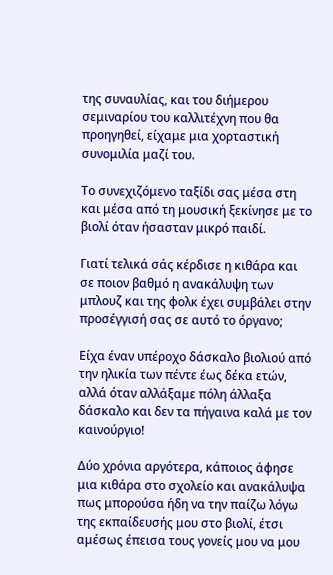της συναυλίας, και του διήμερου σεμιναρίου του καλλιτέχνη που θα προηγηθεί, είχαμε μια χορταστική συνομιλία μαζί του.

Το συνεχιζόμενο ταξίδι σας μέσα στη και μέσα από τη μουσική ξεκίνησε με το βιολί όταν ήσασταν μικρό παιδί.

Γιατί τελικά σάς κέρδισε η κιθάρα και σε ποιον βαθμό η ανακάλυψη των μπλουζ και της φολκ έχει συμβάλει στην προσέγγισή σας σε αυτό το όργανο;

Είχα έναν υπέροχο δάσκαλο βιολιού από την ηλικία των πέντε έως δέκα ετών, αλλά όταν αλλάξαμε πόλη άλλαξα δάσκαλο και δεν τα πήγαινα καλά με τον καινούργιο!

Δύο χρόνια αργότερα, κάποιος άφησε μια κιθάρα στο σχολείο και ανακάλυψα πως μπορούσα ήδη να την παίζω λόγω της εκπαίδευσής μου στο βιολί, έτσι αμέσως έπεισα τους γονείς μου να μου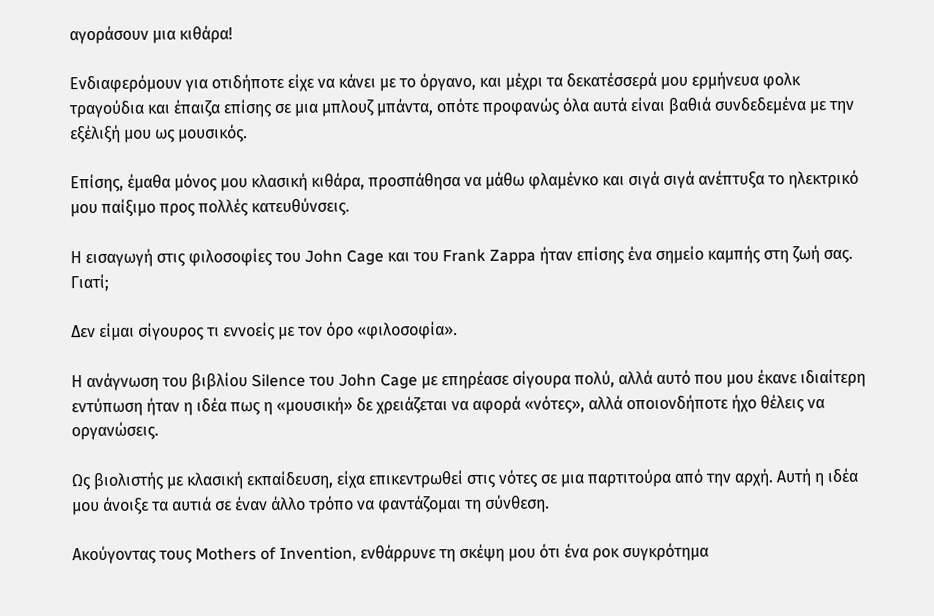αγοράσουν μια κιθάρα!

Ενδιαφερόμουν για οτιδήποτε είχε να κάνει με το όργανο, και μέχρι τα δεκατέσσερά μου ερμήνευα φολκ τραγούδια και έπαιζα επίσης σε μια μπλουζ μπάντα, οπότε προφανώς όλα αυτά είναι βαθιά συνδεδεμένα με την εξέλιξή μου ως μουσικός.

Επίσης, έμαθα μόνος μου κλασική κιθάρα, προσπάθησα να μάθω φλαμένκο και σιγά σιγά ανέπτυξα το ηλεκτρικό μου παίξιμο προς πολλές κατευθύνσεις.

Η εισαγωγή στις φιλοσοφίες του John Cage και του Frank Zappa ήταν επίσης ένα σημείο καμπής στη ζωή σας. Γιατί;

Δεν είμαι σίγουρος τι εννοείς με τον όρο «φιλοσοφία».

Η ανάγνωση του βιβλίου Silence του John Cage με επηρέασε σίγουρα πολύ, αλλά αυτό που μου έκανε ιδιαίτερη εντύπωση ήταν η ιδέα πως η «μουσική» δε χρειάζεται να αφορά «νότες», αλλά οποιονδήποτε ήχο θέλεις να οργανώσεις.

Ως βιολιστής με κλασική εκπαίδευση, είχα επικεντρωθεί στις νότες σε μια παρτιτούρα από την αρχή. Αυτή η ιδέα μου άνοιξε τα αυτιά σε έναν άλλο τρόπο να φαντάζομαι τη σύνθεση.

Ακούγοντας τους Mothers of Invention, ενθάρρυνε τη σκέψη μου ότι ένα ροκ συγκρότημα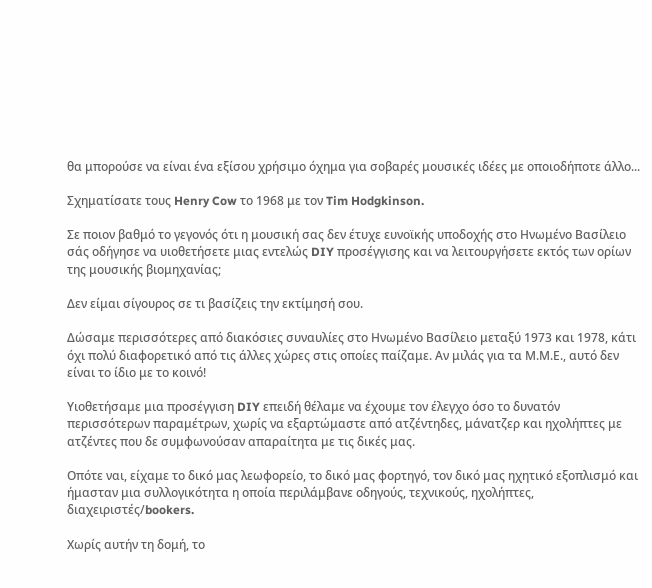θα μπορούσε να είναι ένα εξίσου χρήσιμο όχημα για σοβαρές μουσικές ιδέες με οποιοδήποτε άλλο...

Σχηματίσατε τους Henry Cow το 1968 με τον Tim Hodgkinson.

Σε ποιον βαθμό το γεγονός ότι η μουσική σας δεν έτυχε ευνοϊκής υποδοχής στο Ηνωμένο Βασίλειο σάς οδήγησε να υιοθετήσετε μιας εντελώς DIY προσέγγισης και να λειτουργήσετε εκτός των ορίων της μουσικής βιομηχανίας;

Δεν είμαι σίγουρος σε τι βασίζεις την εκτίμησή σου.

Δώσαμε περισσότερες από διακόσιες συναυλίες στο Ηνωμένο Βασίλειο μεταξύ 1973 και 1978, κάτι όχι πολύ διαφορετικό από τις άλλες χώρες στις οποίες παίζαμε. Αν μιλάς για τα Μ.Μ.Ε., αυτό δεν είναι το ίδιο με το κοινό!

Υιοθετήσαμε μια προσέγγιση DIY επειδή θέλαμε να έχουμε τον έλεγχο όσο το δυνατόν περισσότερων παραμέτρων, χωρίς να εξαρτώμαστε από ατζέντηδες, μάνατζερ και ηχολήπτες με ατζέντες που δε συμφωνούσαν απαραίτητα με τις δικές μας.

Οπότε ναι, είχαμε το δικό μας λεωφορείο, το δικό μας φορτηγό, τον δικό μας ηχητικό εξοπλισμό και ήμασταν μια συλλογικότητα η οποία περιλάμβανε οδηγούς, τεχνικούς, ηχολήπτες, διαχειριστές/bookers.

Χωρίς αυτήν τη δομή, το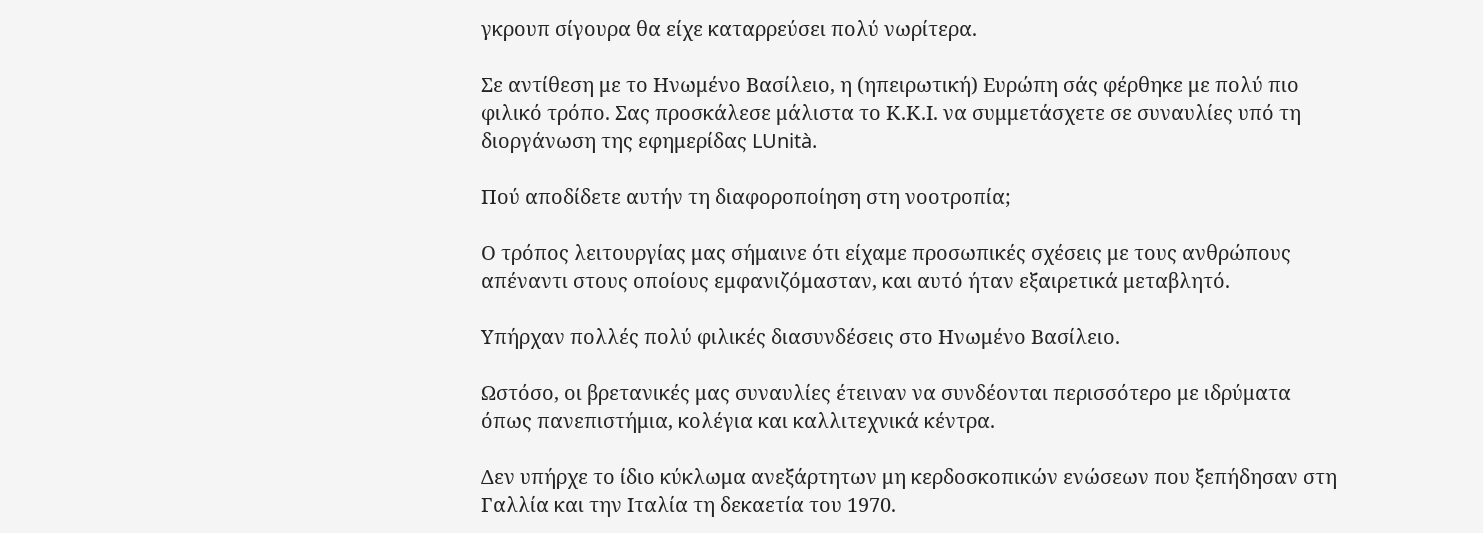γκρουπ σίγουρα θα είχε καταρρεύσει πολύ νωρίτερα.

Σε αντίθεση με το Ηνωμένο Βασίλειο, η (ηπειρωτική) Ευρώπη σάς φέρθηκε με πολύ πιο φιλικό τρόπο. Σας προσκάλεσε μάλιστα το Κ.Κ.Ι. να συμμετάσχετε σε συναυλίες υπό τη διοργάνωση της εφημερίδας LUnità.

Πού αποδίδετε αυτήν τη διαφοροποίηση στη νοοτροπία;

Ο τρόπος λειτουργίας μας σήμαινε ότι είχαμε προσωπικές σχέσεις με τους ανθρώπους απέναντι στους οποίους εμφανιζόμασταν, και αυτό ήταν εξαιρετικά μεταβλητό.

Υπήρχαν πολλές πολύ φιλικές διασυνδέσεις στο Ηνωμένο Βασίλειο.

Ωστόσο, οι βρετανικές μας συναυλίες έτειναν να συνδέονται περισσότερο με ιδρύματα όπως πανεπιστήμια, κολέγια και καλλιτεχνικά κέντρα.

Δεν υπήρχε το ίδιο κύκλωμα ανεξάρτητων μη κερδοσκοπικών ενώσεων που ξεπήδησαν στη Γαλλία και την Ιταλία τη δεκαετία του 1970.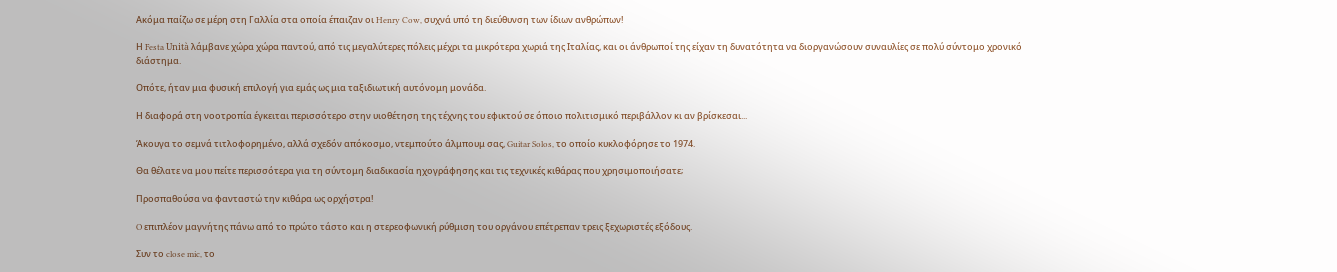Ακόμα παίζω σε μέρη στη Γαλλία στα οποία έπαιζαν οι Henry Cow, συχνά υπό τη διεύθυνση των ίδιων ανθρώπων!

Η Festa Unità λάμβανε χώρα χώρα παντού, από τις μεγαλύτερες πόλεις μέχρι τα μικρότερα χωριά της Ιταλίας, και οι άνθρωποί της είχαν τη δυνατότητα να διοργανώσουν συναυλίες σε πολύ σύντομο χρονικό διάστημα.

Οπότε, ήταν μια φυσική επιλογή για εμάς ως μια ταξιδιωτική αυτόνομη μονάδα.

Η διαφορά στη νοοτροπία έγκειται περισσότερο στην υιοθέτηση της τέχνης του εφικτού σε όποιο πολιτισμικό περιβάλλον κι αν βρίσκεσαι...

Άκουγα το σεμνά τιτλοφορημένο, αλλά σχεδόν απόκοσμο, ντεμπούτο άλμπουμ σας, Guitar Solos, το οποίο κυκλοφόρησε το 1974.

Θα θέλατε να μου πείτε περισσότερα για τη σύντομη διαδικασία ηχογράφησης και τις τεχνικές κιθάρας που χρησιμοποιήσατε;

Προσπαθούσα να φανταστώ την κιθάρα ως ορχήστρα!

O επιπλέον μαγνήτης πάνω από το πρώτο τάστο και η στερεοφωνική ρύθμιση του οργάνου επέτρεπαν τρεις ξεχωριστές εξόδους.

Συν το close mic, το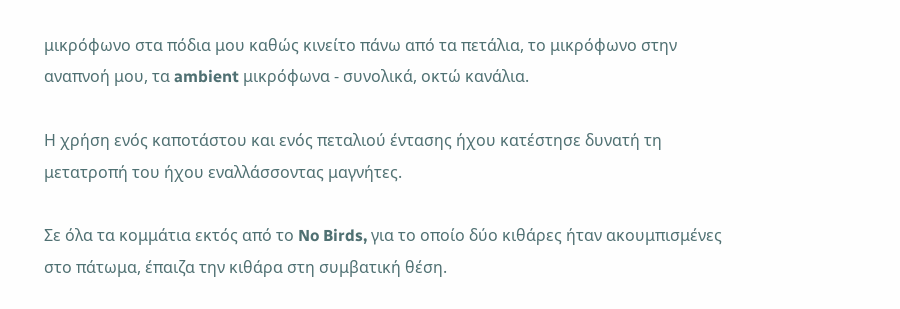μικρόφωνο στα πόδια μου καθώς κινείτο πάνω από τα πετάλια, το μικρόφωνο στην αναπνοή μου, τα ambient μικρόφωνα - συνολικά, οκτώ κανάλια.

Η χρήση ενός καποτάστου και ενός πεταλιού έντασης ήχου κατέστησε δυνατή τη μετατροπή του ήχου εναλλάσσοντας μαγνήτες.

Σε όλα τα κομμάτια εκτός από το No Birds, για το οποίο δύο κιθάρες ήταν ακουμπισμένες στο πάτωμα, έπαιζα την κιθάρα στη συμβατική θέση.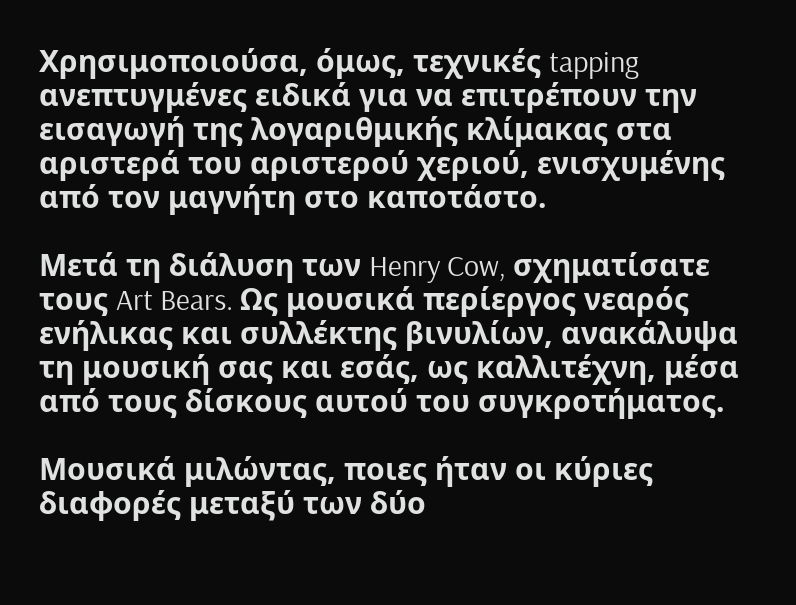Χρησιμοποιούσα, όμως, τεχνικές tapping ανεπτυγμένες ειδικά για να επιτρέπουν την εισαγωγή της λογαριθμικής κλίμακας στα αριστερά του αριστερού χεριού, ενισχυμένης από τον μαγνήτη στο καποτάστο.

Μετά τη διάλυση των Henry Cow, σχηματίσατε τους Art Bears. Ως μουσικά περίεργος νεαρός ενήλικας και συλλέκτης βινυλίων, ανακάλυψα τη μουσική σας και εσάς, ως καλλιτέχνη, μέσα από τους δίσκους αυτού του συγκροτήματος.

Μουσικά μιλώντας, ποιες ήταν οι κύριες διαφορές μεταξύ των δύο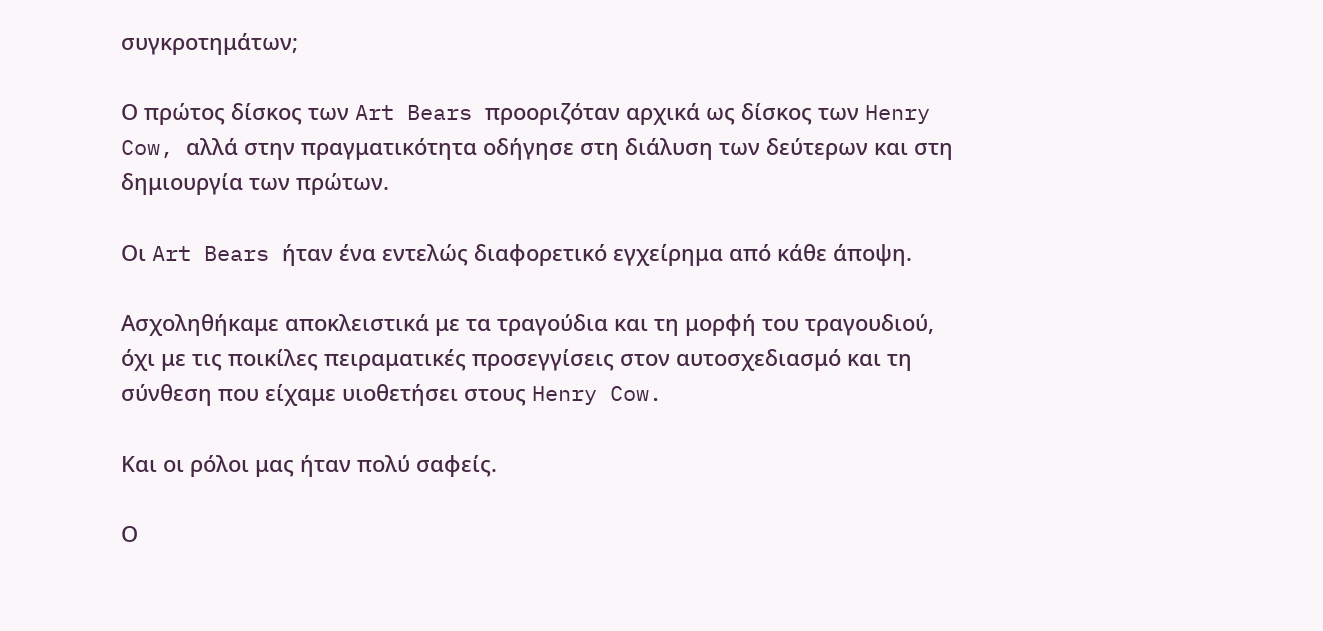συγκροτημάτων;

Ο πρώτος δίσκος των Art Bears προοριζόταν αρχικά ως δίσκος των Henry Cow, αλλά στην πραγματικότητα οδήγησε στη διάλυση των δεύτερων και στη δημιουργία των πρώτων.

Οι Art Bears ήταν ένα εντελώς διαφορετικό εγχείρημα από κάθε άποψη.

Ασχοληθήκαμε αποκλειστικά με τα τραγούδια και τη μορφή του τραγουδιού, όχι με τις ποικίλες πειραματικές προσεγγίσεις στον αυτοσχεδιασμό και τη σύνθεση που είχαμε υιοθετήσει στους Henry Cow.

Και οι ρόλοι μας ήταν πολύ σαφείς.

Ο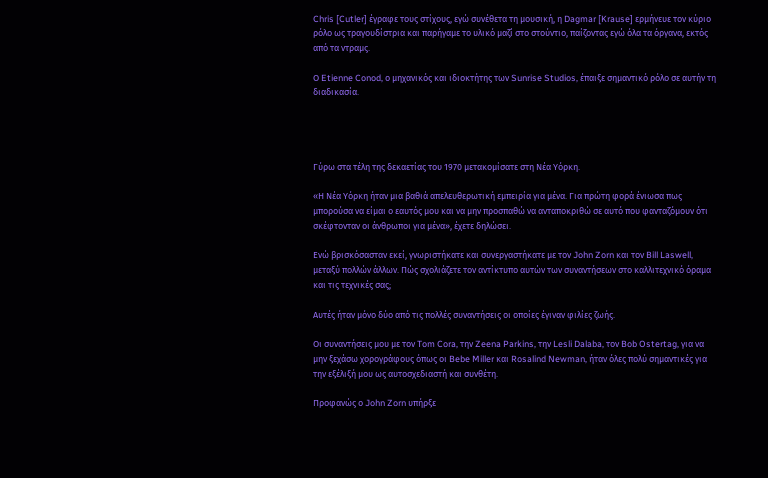Chris [Cutler] έγραφε τους στίχους, εγώ συνέθετα τη μουσική, η Dagmar [Krause] ερμήνευε τον κύριο ρόλο ως τραγουδίστρια και παρήγαμε το υλικό μαζί στο στούντιο, παίζοντας εγώ όλα τα όργανα, εκτός από τα ντραμς.

Ο Etienne Conod, ο μηχανικός και ιδιοκτήτης των Sunrise Studios, έπαιξε σημαντικό ρόλο σε αυτήν τη διαδικασία.




Γύρω στα τέλη της δεκαετίας του 1970 μετακομίσατε στη Νέα Υόρκη.

«Η Νέα Υόρκη ήταν μια βαθιά απελευθερωτική εμπειρία για μένα. Για πρώτη φορά ένιωσα πως μπορούσα να είμαι ο εαυτός μου και να μην προσπαθώ να ανταποκριθώ σε αυτό που φανταζόμουν ότι σκέφτονταν οι άνθρωποι για μένα», έχετε δηλώσει.

Ενώ βρισκόσασταν εκεί, γνωριστήκατε και συνεργαστήκατε με τον John Zorn και τον Bill Laswell, μεταξύ πολλών άλλων. Πώς σχολιάζετε τον αντίκτυπο αυτών των συναντήσεων στο καλλιτεχνικό όραμα και τις τεχνικές σας;

Αυτές ήταν μόνο δύο από τις πολλές συναντήσεις οι οποίες έγιναν φιλίες ζωής.

Οι συναντήσεις μου με τον Tom Cora, την Zeena Parkins, την Lesli Dalaba, τον Bob Ostertag, για να μην ξεχάσω χορογράφους όπως οι Bebe Miller και Rosalind Newman, ήταν όλες πολύ σημαντικές για την εξέλιξή μου ως αυτοσχεδιαστή και συνθέτη.

Προφανώς ο John Zorn υπήρξε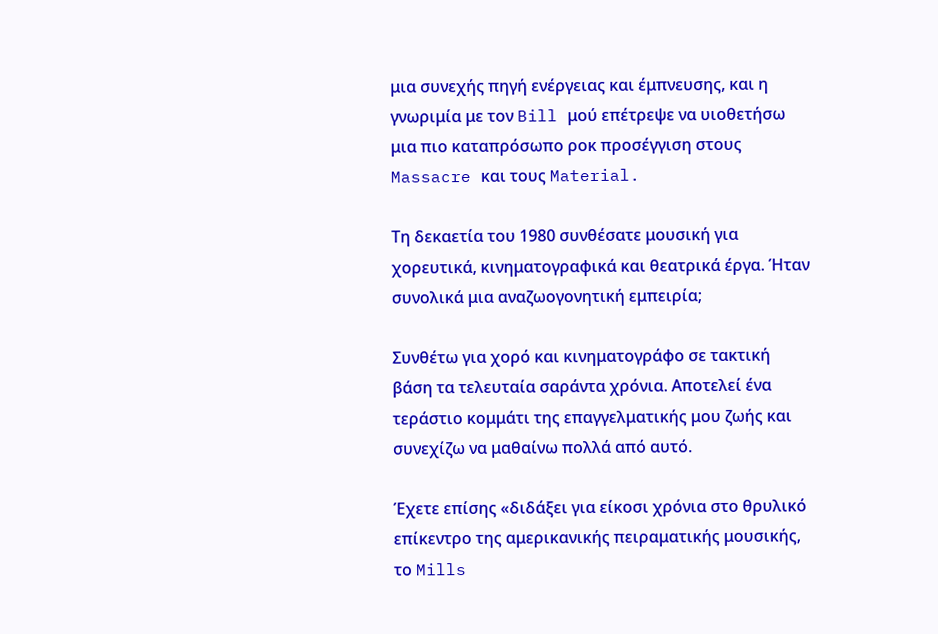μια συνεχής πηγή ενέργειας και έμπνευσης, και η γνωριμία με τον Bill μού επέτρεψε να υιοθετήσω μια πιο καταπρόσωπο ροκ προσέγγιση στους Massacre και τους Material.

Τη δεκαετία του 1980 συνθέσατε μουσική για χορευτικά, κινηματογραφικά και θεατρικά έργα. Ήταν συνολικά μια αναζωογονητική εμπειρία;

Συνθέτω για χορό και κινηματογράφο σε τακτική βάση τα τελευταία σαράντα χρόνια. Αποτελεί ένα τεράστιο κομμάτι της επαγγελματικής μου ζωής και συνεχίζω να μαθαίνω πολλά από αυτό.

Έχετε επίσης «διδάξει για είκοσι χρόνια στο θρυλικό επίκεντρο της αμερικανικής πειραματικής μουσικής, το Mills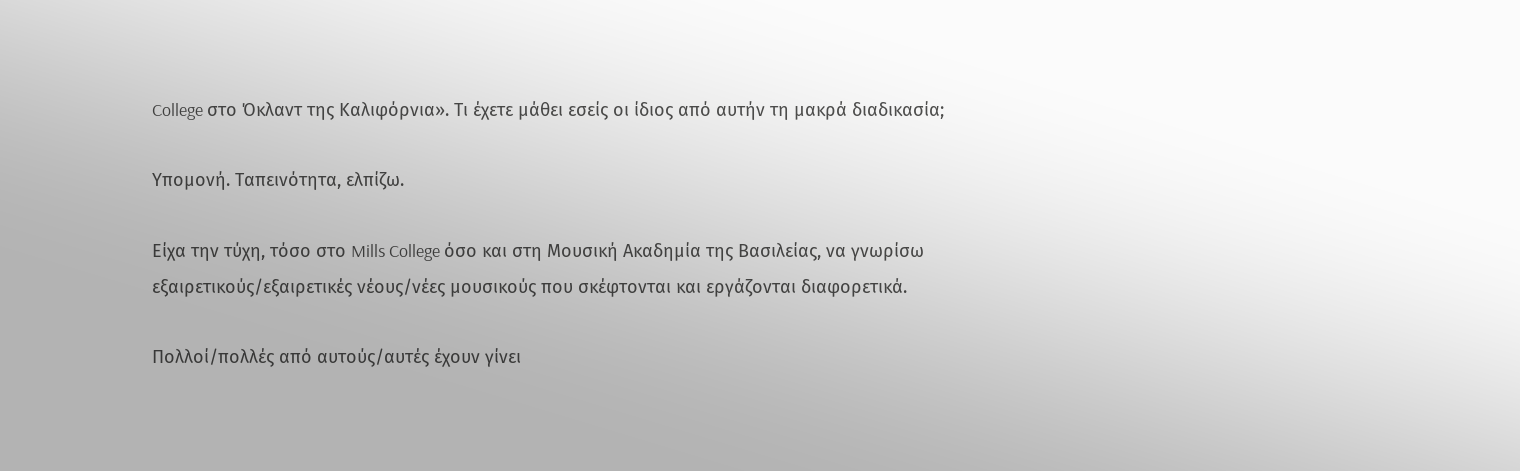College στο Όκλαντ της Καλιφόρνια». Τι έχετε μάθει εσείς οι ίδιος από αυτήν τη μακρά διαδικασία;

Υπομονή. Ταπεινότητα, ελπίζω.

Είχα την τύχη, τόσο στο Mills College όσο και στη Μουσική Ακαδημία της Βασιλείας, να γνωρίσω εξαιρετικούς/εξαιρετικές νέους/νέες μουσικούς που σκέφτονται και εργάζονται διαφορετικά.

Πολλοί/πολλές από αυτούς/αυτές έχουν γίνει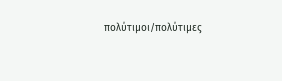πολύτιμοι/πολύτιμες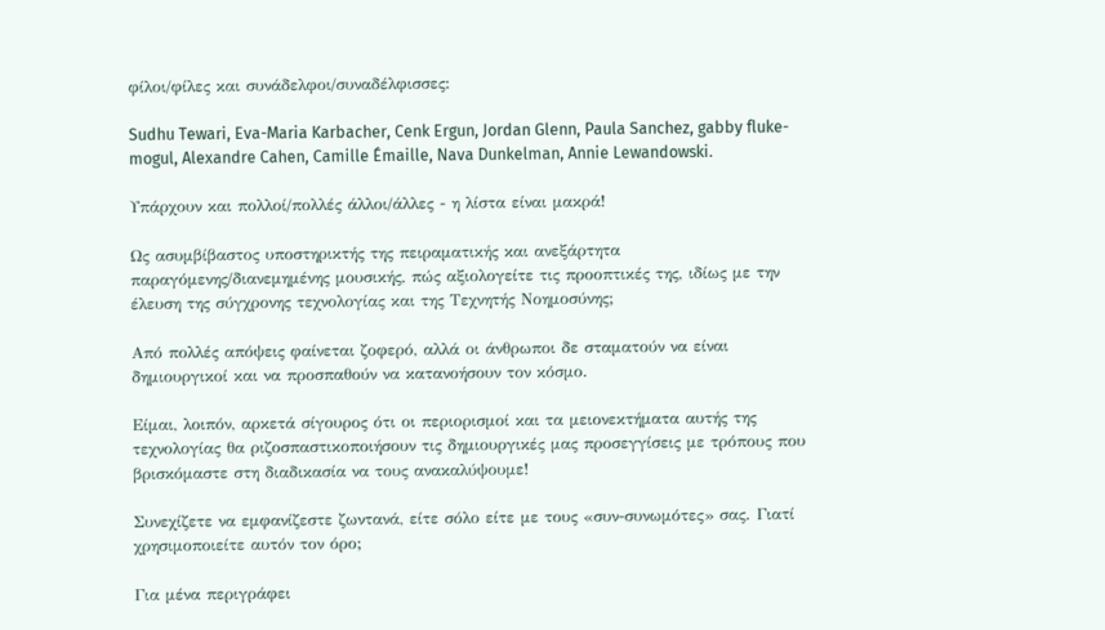φίλοι/φίλες και συνάδελφοι/συναδέλφισσες:

Sudhu Tewari, Eva-Maria Karbacher, Cenk Ergun, Jordan Glenn, Paula Sanchez, gabby fluke-mogul, Alexandre Cahen, Camille Émaille, Nava Dunkelman, Annie Lewandowski.

Υπάρχουν και πολλοί/πολλές άλλοι/άλλες - η λίστα είναι μακρά!

Ως ασυμβίβαστος υποστηρικτής της πειραματικής και ανεξάρτητα παραγόμενης/διανεμημένης μουσικής, πώς αξιολογείτε τις προοπτικές της, ιδίως με την έλευση της σύγχρονης τεχνολογίας και της Τεχνητής Νοημοσύνης;

Από πολλές απόψεις φαίνεται ζοφερό, αλλά οι άνθρωποι δε σταματούν να είναι δημιουργικοί και να προσπαθούν να κατανοήσουν τον κόσμο.

Είμαι, λοιπόν, αρκετά σίγουρος ότι οι περιορισμοί και τα μειονεκτήματα αυτής της τεχνολογίας θα ριζοσπαστικοποιήσουν τις δημιουργικές μας προσεγγίσεις με τρόπους που βρισκόμαστε στη διαδικασία να τους ανακαλύψουμε!

Συνεχίζετε να εμφανίζεστε ζωντανά, είτε σόλο είτε με τους «συν-συνωμότες» σας. Γιατί χρησιμοποιείτε αυτόν τον όρο;

Για μένα περιγράφει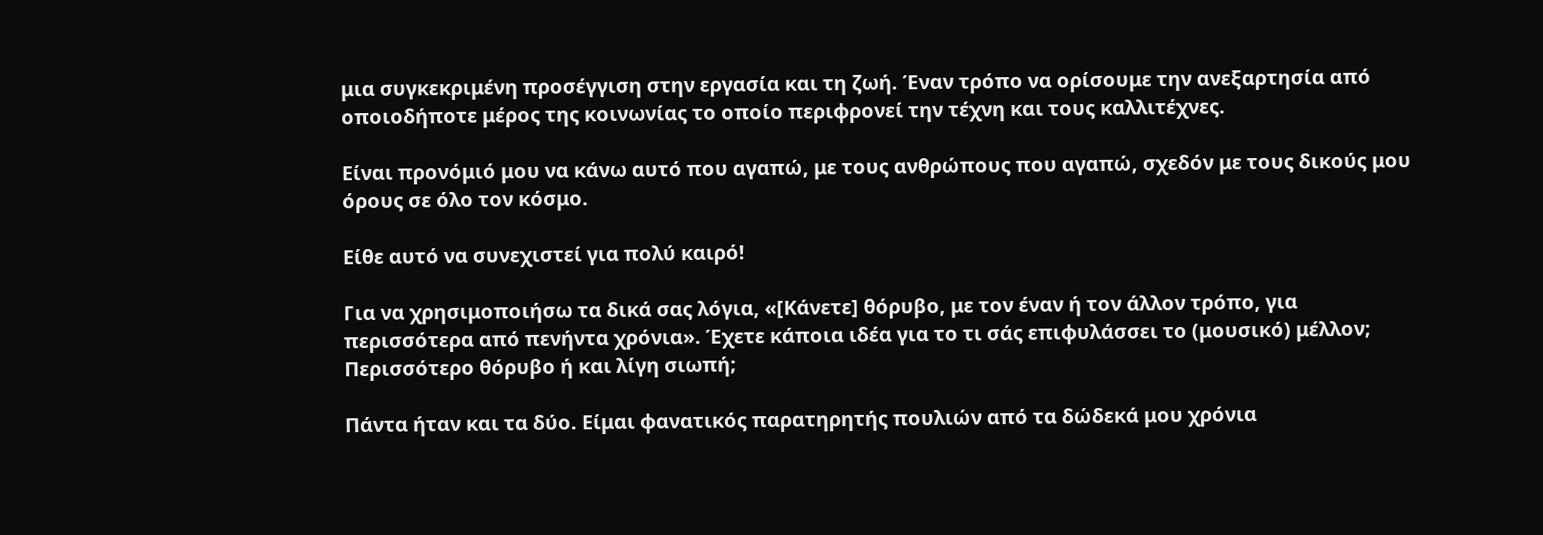μια συγκεκριμένη προσέγγιση στην εργασία και τη ζωή. Έναν τρόπο να ορίσουμε την ανεξαρτησία από οποιοδήποτε μέρος της κοινωνίας το οποίο περιφρονεί την τέχνη και τους καλλιτέχνες.

Είναι προνόμιό μου να κάνω αυτό που αγαπώ, με τους ανθρώπους που αγαπώ, σχεδόν με τους δικούς μου όρους σε όλο τον κόσμο.

Είθε αυτό να συνεχιστεί για πολύ καιρό!

Για να χρησιμοποιήσω τα δικά σας λόγια, «[Κάνετε] θόρυβο, με τον έναν ή τον άλλον τρόπο, για περισσότερα από πενήντα χρόνια». Έχετε κάποια ιδέα για το τι σάς επιφυλάσσει το (μουσικό) μέλλον; Περισσότερο θόρυβο ή και λίγη σιωπή;

Πάντα ήταν και τα δύο. Είμαι φανατικός παρατηρητής πουλιών από τα δώδεκά μου χρόνια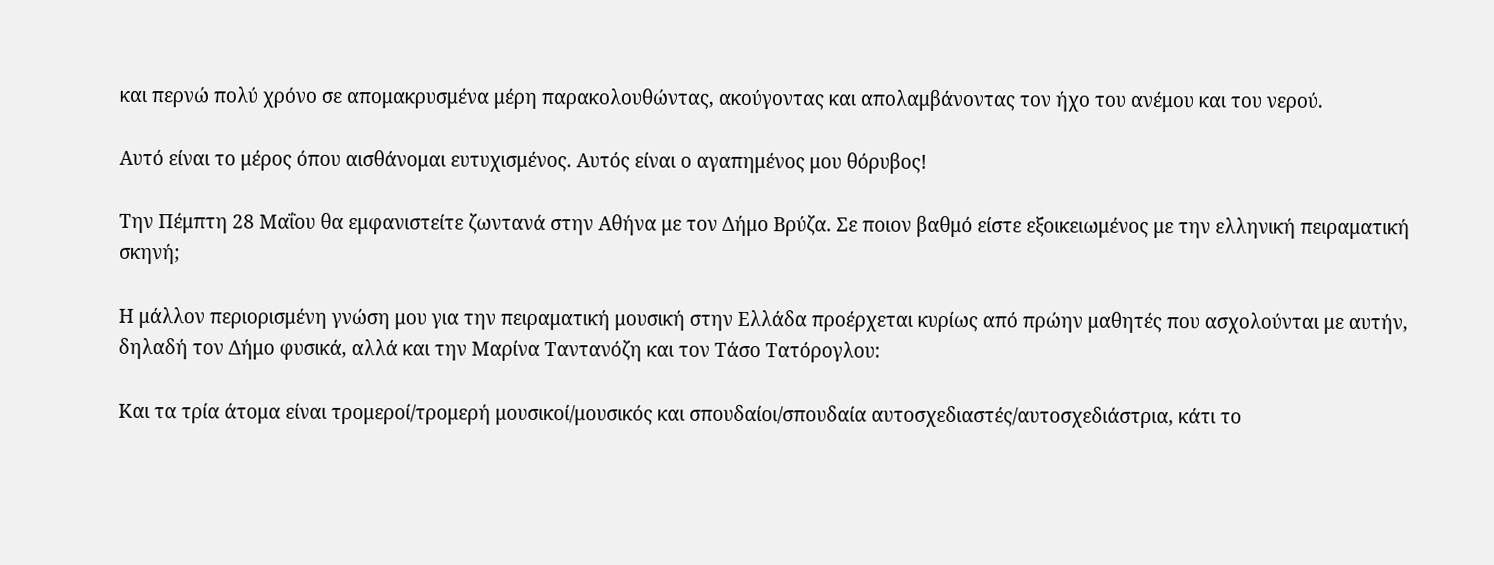και περνώ πολύ χρόνο σε απομακρυσμένα μέρη παρακολουθώντας, ακούγοντας και απολαμβάνοντας τον ήχο του ανέμου και του νερού.

Αυτό είναι το μέρος όπου αισθάνομαι ευτυχισμένος. Αυτός είναι ο αγαπημένος μου θόρυβος!

Την Πέμπτη 28 Μαΐου θα εμφανιστείτε ζωντανά στην Αθήνα με τον Δήμο Βρύζα. Σε ποιον βαθμό είστε εξοικειωμένος με την ελληνική πειραματική σκηνή;

Η μάλλον περιορισμένη γνώση μου για την πειραματική μουσική στην Ελλάδα προέρχεται κυρίως από πρώην μαθητές που ασχολούνται με αυτήν, δηλαδή τον Δήμο φυσικά, αλλά και την Μαρίνα Ταντανόζη και τον Τάσο Τατόρογλου:

Και τα τρία άτομα είναι τρομεροί/τρομερή μουσικοί/μουσικός και σπουδαίοι/σπουδαία αυτοσχεδιαστές/αυτοσχεδιάστρια, κάτι το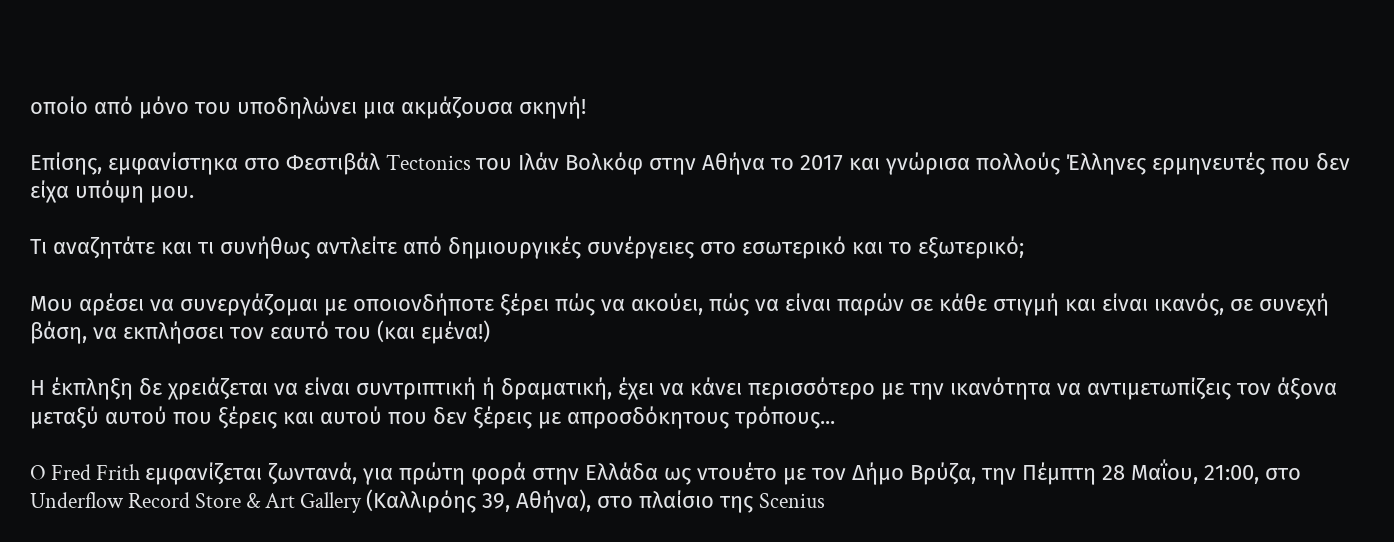οποίο από μόνο του υποδηλώνει μια ακμάζουσα σκηνή!

Επίσης, εμφανίστηκα στο Φεστιβάλ Tectonics του Ιλάν Βολκόφ στην Αθήνα το 2017 και γνώρισα πολλούς Έλληνες ερμηνευτές που δεν είχα υπόψη μου.

Τι αναζητάτε και τι συνήθως αντλείτε από δημιουργικές συνέργειες στο εσωτερικό και το εξωτερικό;

Μου αρέσει να συνεργάζομαι με οποιονδήποτε ξέρει πώς να ακούει, πώς να είναι παρών σε κάθε στιγμή και είναι ικανός, σε συνεχή βάση, να εκπλήσσει τον εαυτό του (και εμένα!)

Η έκπληξη δε χρειάζεται να είναι συντριπτική ή δραματική, έχει να κάνει περισσότερο με την ικανότητα να αντιμετωπίζεις τον άξονα μεταξύ αυτού που ξέρεις και αυτού που δεν ξέρεις με απροσδόκητους τρόπους...

O Fred Frith εμφανίζεται ζωντανά, για πρώτη φορά στην Ελλάδα ως ντουέτο με τον Δήμο Βρύζα, την Πέμπτη 28 Μαΐου, 21:00, στο Underflow Record Store & Art Gallery (Καλλιρόης 39, Αθήνα), στο πλαίσιο της Scenius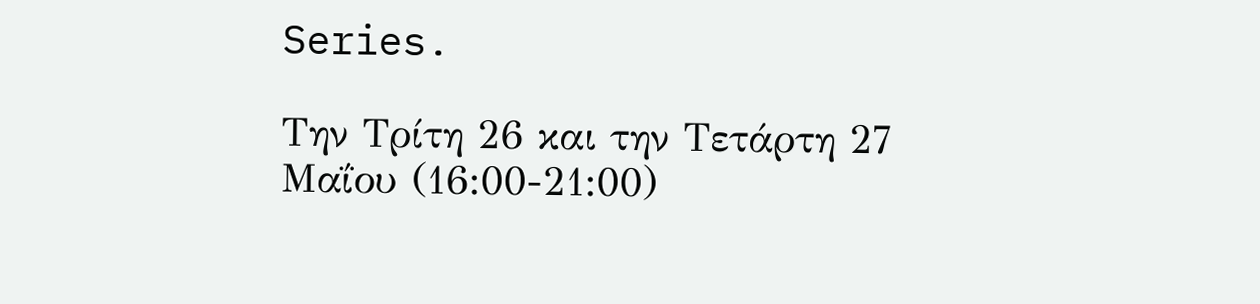Series.

Την Τρίτη 26 και την Τετάρτη 27 Μαΐου (16:00-21:00)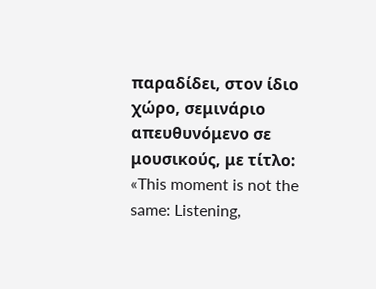παραδίδει, στον ίδιο χώρο, σεμινάριο απευθυνόμενο σε μουσικούς, με τίτλο: «This moment is not the same: Listening,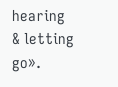hearing & letting go».